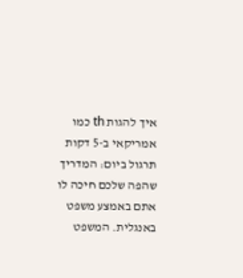איך להגות th כמו אמריקאי ב-5 דקות תרגול ביום: המדריך שהפה שלכם חיכה לו
אתם באמצע משפט באנגלית. המשפט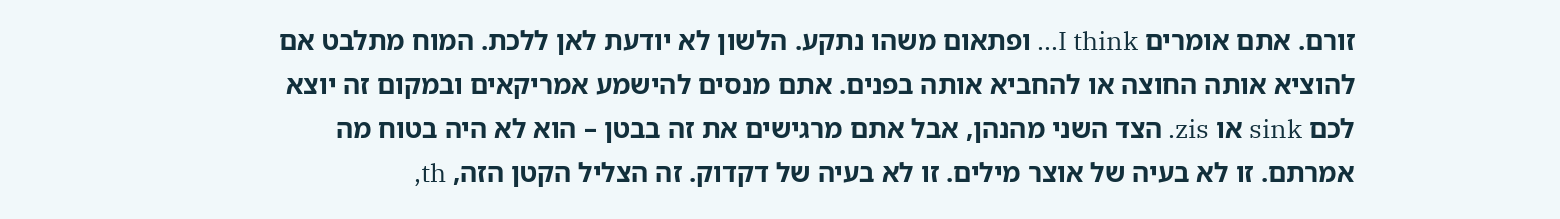זורם. אתם אומרים I think… ופתאום משהו נתקע. הלשון לא יודעת לאן ללכת. המוח מתלבט אם להוציא אותה החוצה או להחביא אותה בפנים. אתם מנסים להישמע אמריקאים ובמקום זה יוצא לכם sink או zis. הצד השני מהנהן, אבל אתם מרגישים את זה בבטן – הוא לא היה בטוח מה אמרתם. זו לא בעיה של אוצר מילים. זו לא בעיה של דקדוק. זה הצליל הקטן הזה, th,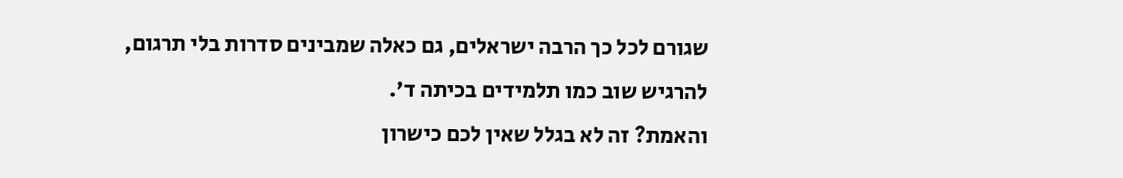שגורם לכל כך הרבה ישראלים, גם כאלה שמבינים סדרות בלי תרגום, להרגיש שוב כמו תלמידים בכיתה ד'.
והאמת? זה לא בגלל שאין לכם כישרון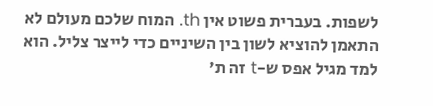לשפות. בעברית פשוט אין th. המוח שלכם מעולם לא התאמן להוציא לשון בין השיניים כדי לייצר צליל. הוא למד מגיל אפס ש-t זה ת'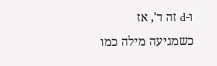ו-d זה ד', אז כשמגיעה מילה כמו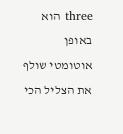three הוא באופן אוטומטי שולף את הצליל הכי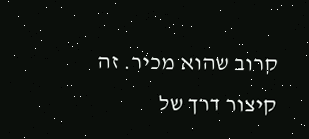קרוב שהוא מכיר. זה קיצור דרך של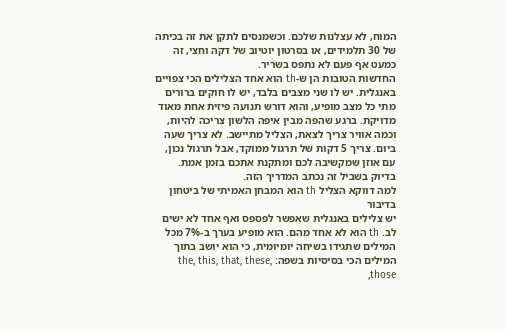המוח, לא עצלנות שלכם. וכשמנסים לתקן את זה בכיתה של 30 תלמידים, או בסרטון יוטיוב של דקה וחצי, זה כמעט אף פעם לא נתפס בשריר.
החדשות הטובות הן ש-th הוא אחד הצלילים הכי צפויים באנגלית. יש לו שני מצבים בלבד, יש לו חוקים ברורים מתי כל מצב מופיע, והוא דורש תנועה פיזית אחת מאוד מדויקת. ברגע שהפה מבין איפה הלשון צריכה להיות, וכמה אוויר צריך לצאת, הצליל מתיישב. לא צריך שעה ביום. צריך 5 דקות של תרגול ממוקד, אבל תרגול נכון, עם אוזן שמקשיבה לכם ומתקנת אתכם בזמן אמת. בדיוק בשביל זה נכתב המדריך הזה.
למה דווקא הצליל th הוא המבחן האמיתי של ביטחון בדיבור
יש צלילים באנגלית שאפשר לפספס ואף אחד לא ישים לב. th הוא לא אחד מהם. הוא מופיע בערך ב-7% מכל המילים שתגידו בשיחה יומיומית, כי הוא יושב בתוך המילים הכי בסיסיות בשפה: the, this, that, these, those,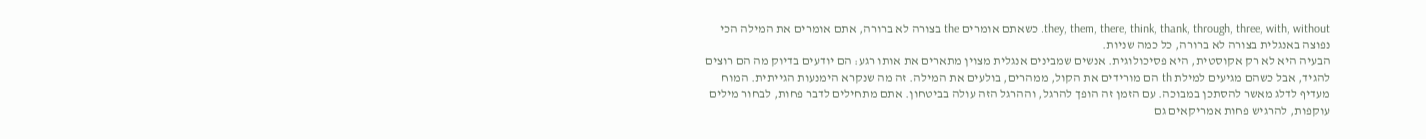they, them, there, think, thank, through, three, with, without. כשאתם אומרים the בצורה לא ברורה, אתם אומרים את המילה הכי נפוצה באנגלית בצורה לא ברורה, כל כמה שניות.
הבעיה היא לא רק אקוסטית, היא פסיכולוגית. אנשים שמבינים אנגלית מצוין מתארים את אותו רגע: הם יודעים בדיוק מה הם רוצים להגיד, אבל כשהם מגיעים למילת th הם מורידים את הקול, ממהרים, בולעים את המילה. זה מה שנקרא הימנעות הגייתית. המוח מעדיף לדלג מאשר להסתכן במבוכה. עם הזמן זה הופך להרגל, וההרגל הזה עולה בביטחון. אתם מתחילים לדבר פחות, לבחור מילים עוקפות, להרגיש פחות אמריקאים גם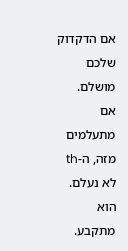אם הדקדוק שלכם מושלם.
אם מתעלמים מזה, ה-th לא נעלם. הוא מתקבע.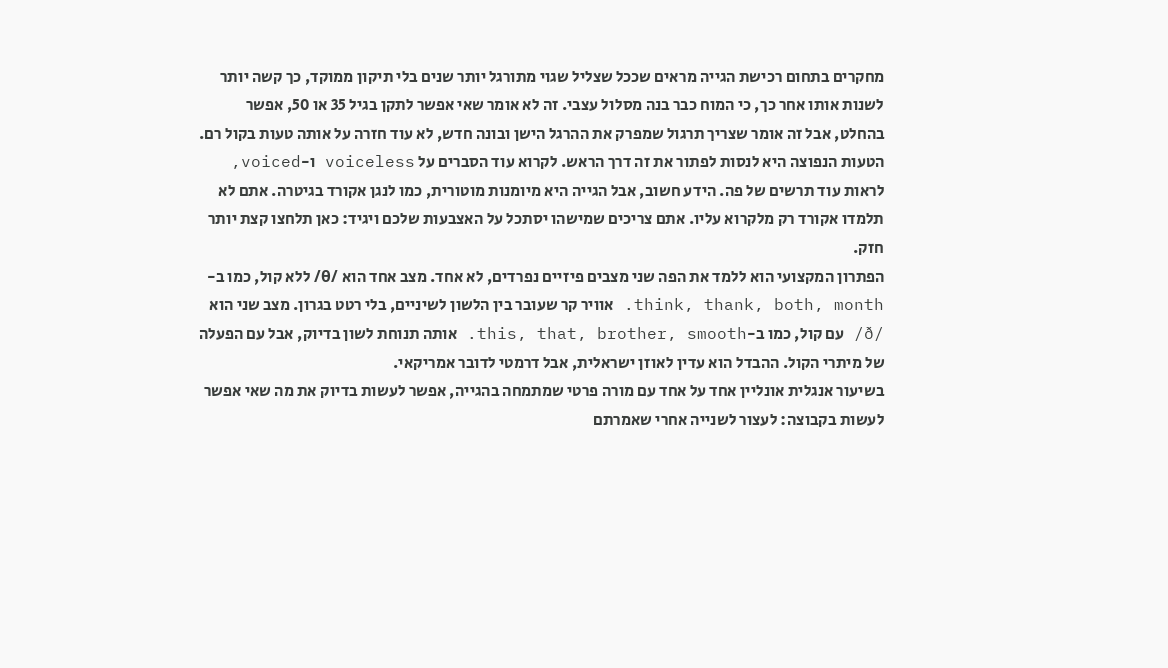מחקרים בתחום רכישת הגייה מראים שככל שצליל שגוי מתורגל יותר שנים בלי תיקון ממוקד, כך קשה יותר לשנות אותו אחר כך, כי המוח כבר בנה מסלול עצבי. זה לא אומר שאי אפשר לתקן בגיל 35 או 50, אפשר בהחלט, אבל זה אומר שצריך תרגול שמפרק את ההרגל הישן ובונה חדש, לא עוד חזרה על אותה טעות בקול רם.
הטעות הנפוצה היא לנסות לפתור את זה דרך הראש. לקרוא עוד הסברים על voiceless ו-voiced, לראות עוד תרשים של פה. הידע חשוב, אבל הגייה היא מיומנות מוטורית, כמו לנגן אקורד בגיטרה. אתם לא תלמדו אקורד רק מלקרוא עליו. אתם צריכים שמישהו יסתכל על האצבעות שלכם ויגיד: כאן תלחצו קצת יותר חזק.
הפתרון המקצועי הוא ללמד את הפה שני מצבים פיזיים נפרדים, לא אחד. מצב אחד הוא /θ/ ללא קול, כמו ב-think, thank, both, month. אוויר קר שעובר בין הלשון לשיניים, בלי רטט בגרון. מצב שני הוא /ð/ עם קול, כמו ב-this, that, brother, smooth. אותה תנוחת לשון בדיוק, אבל עם הפעלה של מיתרי הקול. ההבדל הוא עדין לאוזן ישראלית, אבל דרמטי לדובר אמריקאי.
בשיעור אנגלית אונליין אחד על אחד עם מורה פרטי שמתמחה בהגייה, אפשר לעשות בדיוק את מה שאי אפשר לעשות בקבוצה: לעצור לשנייה אחרי שאמרתם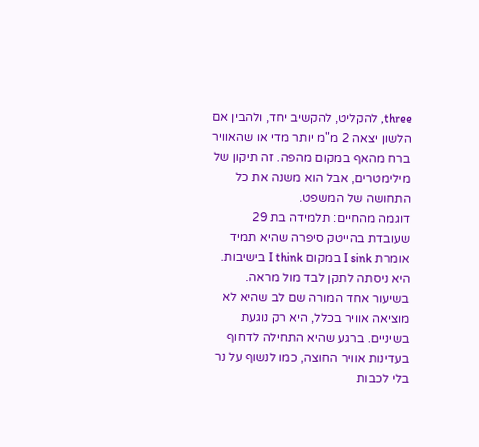three, להקליט, להקשיב יחד, ולהבין אם הלשון יצאה 2 מ"מ יותר מדי או שהאוויר ברח מהאף במקום מהפה. זה תיקון של מילימטרים, אבל הוא משנה את כל התחושה של המשפט.
דוגמה מהחיים: תלמידה בת 29 שעובדת בהייטק סיפרה שהיא תמיד אומרת I sink במקום I think בישיבות. היא ניסתה לתקן לבד מול מראה. בשיעור אחד המורה שם לב שהיא לא מוציאה אוויר בכלל, היא רק נוגעת בשיניים. ברגע שהיא התחילה לדחוף בעדינות אוויר החוצה, כמו לנשוף על נר בלי לכבות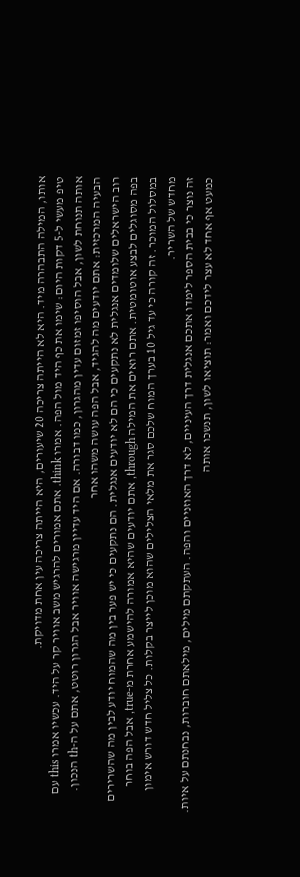אותו, המילה התבהרה מיד. היא לא הייתה צריכה 20 שיעורים, היא הייתה צריכה עין אחת מדויקת.
טיפ מעשי ל-5 דקות היום: שימו את כף היד מול הפה. אמרו think. אתם אמורים להרגיש משב אוויר קר על היד. עכשיו אמרו this עם אותה תנוחת לשון, אבל הוסיפו זמזום עדין מהגרון, כמו דבורה. אם היד עדיין מרגישה אוויר אבל הגרון רוטט, אתם על ה-th הנכון.
הבעיה המרכזית: אתם יודעים מה להגיד, אבל הפה עושה משהו אחר
רוב הישראלים שלומדים אנגלית לא נתקעים כי הם לא יודעים אנגלית. הם נתקעים כי יש פער בין מה שהמוח יודע לבין מה שהשרירים בפה מסוגלים לבצע אוטומטית. אתם רואים את המילה through, אתם יודעים שהיא אמורה להישמע אחרת מ-true, אבל הפה בוחר במסלול המוכר. זה קורה כי עד גיל 10 בערך המוח שלכם סגר את מלאי הצלילים שהוא מוכן לייצר בקלות. כל צליל חדש דורש אימון מחדש של השריר.
זה נוצר כי בבית הספר לימדו אתכם אנגלית דרך העיניים, לא דרך האוזניים והפה. העתקתם מילים, מילאתם חוברות, נבחנתם על איות. כמעט אף אחד לא עצר לידכם ואמר: תוציאו לשון, תנשכו אותה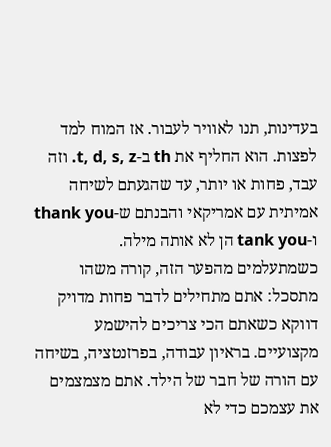בעדינות, תנו לאוויר לעבור. אז המוח למד לפצות. הוא החליף את th ב-t, d, s, z. וזה עבד, פחות או יותר, עד שהגעתם לשיחה אמיתית עם אמריקאי והבנתם ש-thank you ו-tank you הן לא אותה מילה.
כשמתעלמים מהפער הזה, קורה משהו מתסכל: אתם מתחילים לדבר פחות מדויק דווקא כשאתם הכי צריכים להישמע מקצועיים. בראיון עבודה, בפרזנטציה, בשיחה עם הורה של חבר של הילד. אתם מצמצמים את עצמכם כדי לא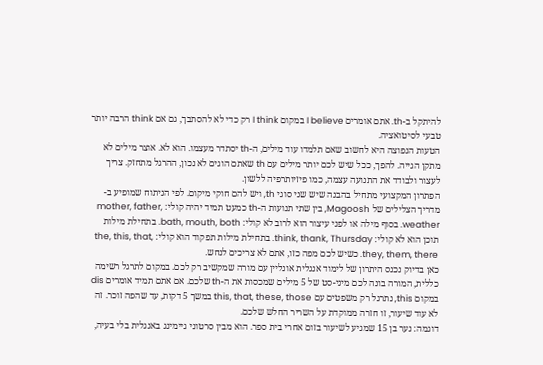להיתקל ב-th. אתם אומרים I believe במקום I think רק כדי לא להסתבך, גם אם think הרבה יותר טבעי לסיטואציה.
הטעות הנפוצה היא לחשוב שאם תלמדו עוד מילים, ה-th יסתדר מעצמו. הוא לא. אוצר מילים לא מתקן הגייה. להפך, ככל שיש לכם יותר מילים עם th שאתם הוגים לא נכון, ההרגל מתחזק. צריך לעצור ולבודד את התנועה עצמה, כמו פיזיותרפיה ללשון.
הפתרון המקצועי מתחיל בהבנה שיש שני סוגי th, ויש להם חוקי מיקום. לפי הניתוח שמופיע ב-מדריך הצלילים של Magoosh, בין שתי תנועות ה-th כמעט תמיד יהיה קולי: mother, father, weather. בסוף מילה או לפני עיצור הוא לרוב לא קולי: bath, mouth, both. בתחילת מילות תוכן הוא לא קולי: think, thank, Thursday. בתחילת מילות תפקוד הוא קולי: the, this, that, they, them, there. כשיש לכם מפה כזו, אתם לא צריכים לנחש.
כאן בדיוק נכנס היתרון של לימוד אנגלית אונליין עם מורה שמקשיב רק לכם. במקום לתרגל רשימה כללית, המורה בונה לכם מיני-סט של 5 מילים שמכסות את ה-th שלכם. אם אתם תמיד אומרים dis במקום this, נתרגל רק משפטים עם this, that, these, those במשך 5 דקות, עד שהפה זוכר. זה לא עוד שיעור, זו חזרה ממוקדת על השריר החלש שלכם.
דוגמה: נער בן 15 שמגיע לשיעור בזום אחרי בית ספר. הוא מבין סרטוני גיימינג באנגלית בלי בעיה,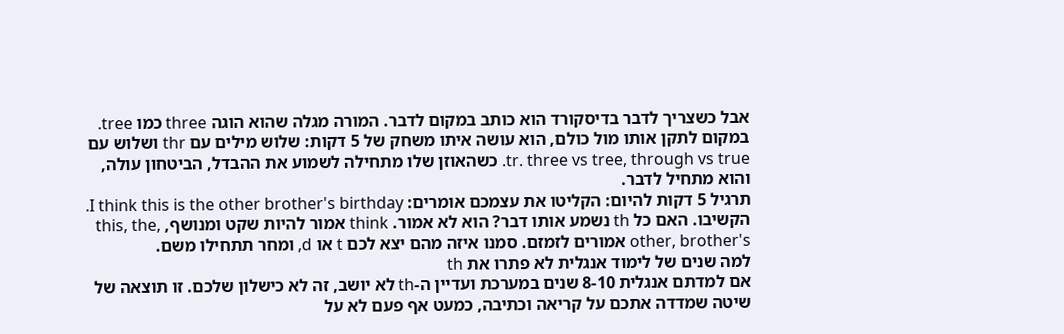אבל כשצריך לדבר בדיסקורד הוא כותב במקום לדבר. המורה מגלה שהוא הוגה three כמו tree. במקום לתקן אותו מול כולם, הוא עושה איתו משחק של 5 דקות: שלוש מילים עם thr ושלוש עם tr. three vs tree, through vs true. כשהאוזן שלו מתחילה לשמוע את ההבדל, הביטחון עולה, והוא מתחיל לדבר.
תרגיל 5 דקות להיום: הקליטו את עצמכם אומרים: I think this is the other brother's birthday. הקשיבו. האם כל th נשמע אותו דבר? הוא לא אמור. think אמור להיות שקט ומנושף, this, the, other, brother's אמורים לזמזם. סמנו איזה מהם יצא לכם t או d, ומחר תתחילו משם.
למה שנים של לימוד אנגלית לא פתרו את th
אם למדתם אנגלית 8-10 שנים במערכת ועדיין ה-th לא יושב, זה לא כישלון שלכם. זו תוצאה של שיטה שמדדה אתכם על קריאה וכתיבה, כמעט אף פעם לא על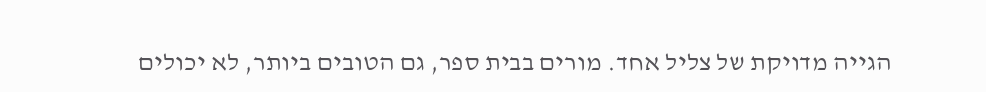הגייה מדויקת של צליל אחד. מורים בבית ספר, גם הטובים ביותר, לא יכולים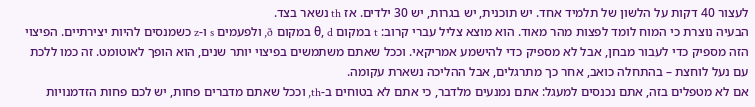לעצור 40 דקות על הלשון של תלמיד אחד. יש תוכנית, יש בגרות, יש 30 ילדים. אז th נשאר בצד.
הבעיה נוצרת כי המוח לומד לפצות מהר מאוד. הוא מוצא צליל עברי קרוב: t במקום θ, d במקום ð, ולפעמים s ו-z כשמנסים להיות יצירתיים. הפיצוי הזה מספיק כדי לעבור מבחן, אבל לא מספיק כדי להישמע אמריקאי. וככל שאתם משתמשים בפיצוי יותר שנים, הוא הופך לאוטומט. זה כמו ללכת עם נעל לוחצת – בהתחלה כואב, אחר כך מתרגלים, אבל ההליכה נשארת עקומה.
אם לא מטפלים בזה, אתם נכנסים למעגל: אתם נמנעים מלדבר, כי אתם לא בטוחים ב-th, וככל שאתם מדברים פחות, יש לכם פחות הזדמנויות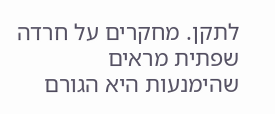לתקן. מחקרים על חרדה שפתית מראים שהימנעות היא הגורם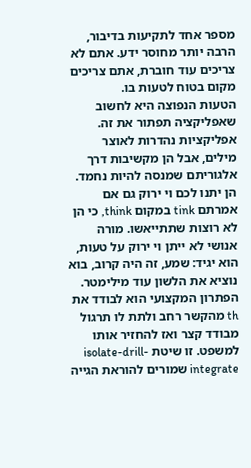מספר אחד לתקיעות בדיבור, הרבה יותר מחוסר ידע. אתם לא צריכים עוד חוברת, אתם צריכים מקום בטוח לטעות בו.
הטעות הנפוצה היא לחשוב שאפליקציה תפתור את זה. אפליקציות נהדרות לאוצר מילים, אבל הן מקשיבות דרך אלגוריתם שמנסה להיות נחמד. הן יתנו לכם וי ירוק גם אם אמרתם tink במקום think, כי הן לא רוצות שתתייאשו. מורה אנושי לא ייתן וי ירוק על טעות, הוא יגיד: שמע, זה היה קרוב, בוא נוציא את הלשון עוד מילימטר.
הפתרון המקצועי הוא לבודד את th מהקשר רחב ולתת לו תרגול מבודד קצר ואז להחזיר אותו למשפט. זו שיטת isolate-drill-integrate שמורים להוראת הגייה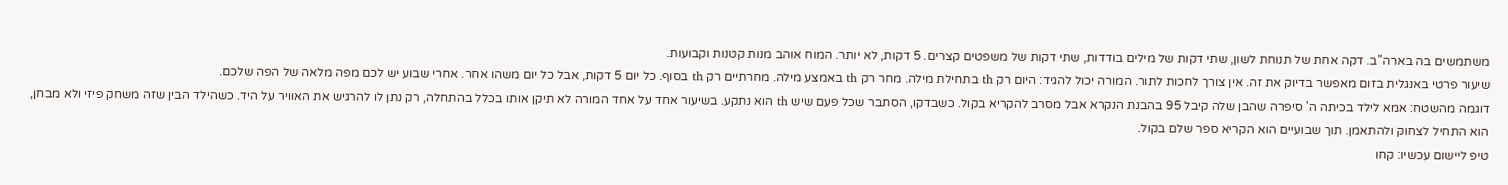משתמשים בה בארה"ב. דקה אחת של תנוחת לשון, שתי דקות של מילים בודדות, שתי דקות של משפטים קצרים. 5 דקות, לא יותר. המוח אוהב מנות קטנות וקבועות.
שיעור פרטי באנגלית בזום מאפשר בדיוק את זה. אין צורך לחכות לתור. המורה יכול להגיד: היום רק th בתחילת מילה. מחר רק th באמצע מילה. מחרתיים רק th בסוף. כל יום 5 דקות, אבל כל יום משהו אחר. אחרי שבוע יש לכם מפה מלאה של הפה שלכם.
דוגמה מהשטח: אמא לילד בכיתה ה' סיפרה שהבן שלה קיבל 95 בהבנת הנקרא אבל מסרב להקריא בקול. כשבדקו, הסתבר שכל פעם שיש th הוא נתקע. בשיעור אחד על אחד המורה לא תיקן אותו בכלל בהתחלה, רק נתן לו להרגיש את האוויר על היד. כשהילד הבין שזה משחק פיזי ולא מבחן, הוא התחיל לצחוק ולהתאמן. תוך שבועיים הוא הקריא ספר שלם בקול.
טיפ ליישום עכשיו: קחו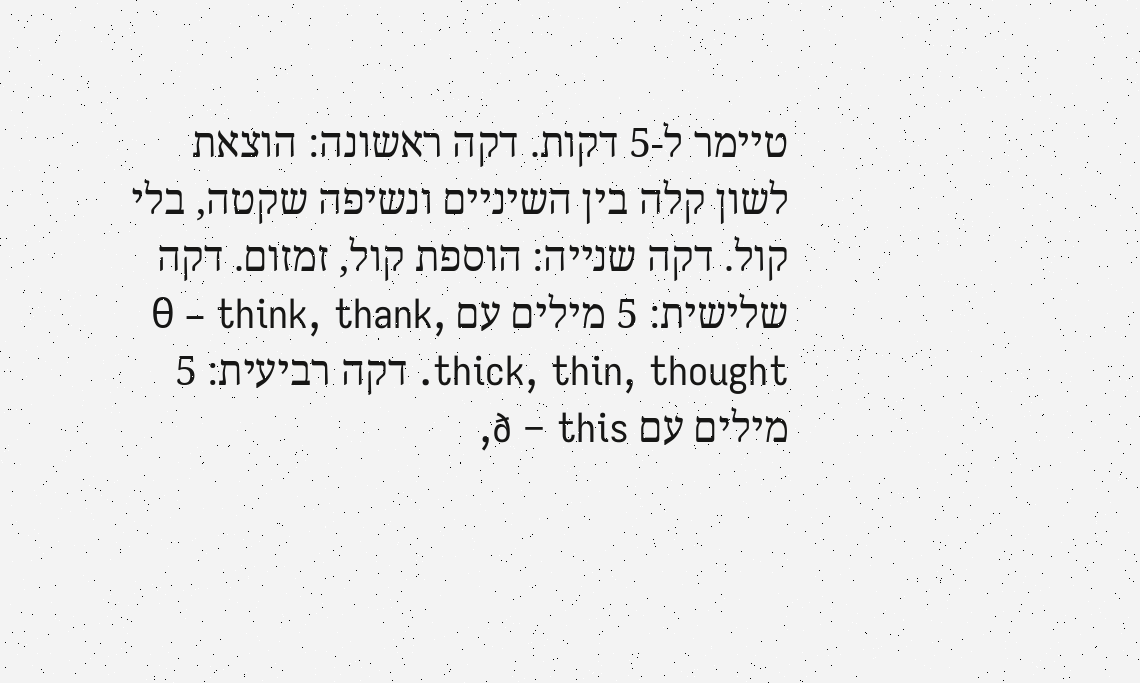טיימר ל-5 דקות. דקה ראשונה: הוצאת לשון קלה בין השיניים ונשיפה שקטה, בלי קול. דקה שנייה: הוספת קול, זמזום. דקה שלישית: 5 מילים עם θ – think, thank, thick, thin, thought. דקה רביעית: 5 מילים עם ð – this,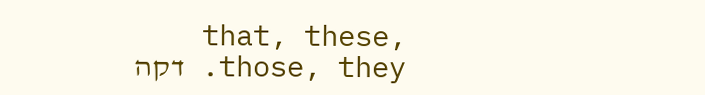that, these, those, they. דקה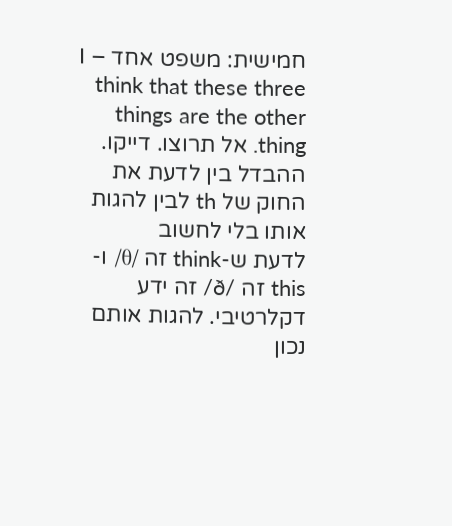חמישית: משפט אחד – I think that these three things are the other thing. אל תרוצו. דייקו.
ההבדל בין לדעת את החוק של th לבין להגות אותו בלי לחשוב
לדעת ש-think זה /θ/ ו-this זה /ð/ זה ידע דקלרטיבי. להגות אותם נכון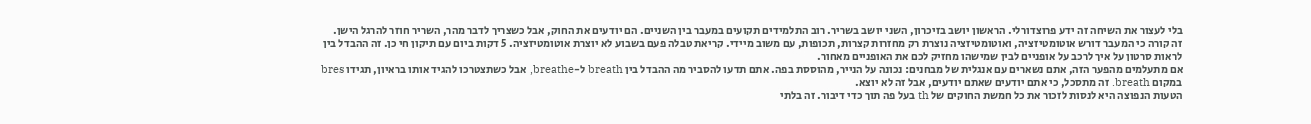בלי לעצור את השיחה זה ידע פרוצדורלי. הראשון יושב בזיכרון, השני יושב בשריר. רוב התלמידים תקועים במעבר בין השניים. הם יודעים את החוק, אבל כשצריך לדבר מהר, השריר חוזר להרגל הישן.
זה קורה כי המעבר דורש אוטומטיזציה, ואוטומטיזציה נוצרת רק מחזרות קצרות, תכופות, עם משוב מיידי. קריאת טבלה פעם בשבוע לא יוצרת אוטומטיזציה. 5 דקות ביום עם תיקון חי כן. זה ההבדל בין לראות סרטון על איך לרכב על אופניים לבין שמישהו מחזיק לכם את האופניים מאחור.
אם מתעלמים מהפער הזה, אתם נשארים עם אנגלית של מבחנים: נכונה על הנייר, מהוססת בפה. אתם תדעו להסביר מה ההבדל בין breath ל-breathe, אבל כשתצטרכו להגיד אותו בראיון, תגידו bres במקום breath. זה מתסכל, כי אתם יודעים שאתם יודעים, אבל זה לא יוצא.
הטעות הנפוצה היא לנסות לזכור את כל חמשת החוקים של th בעל פה תוך כדי דיבור. זה בלתי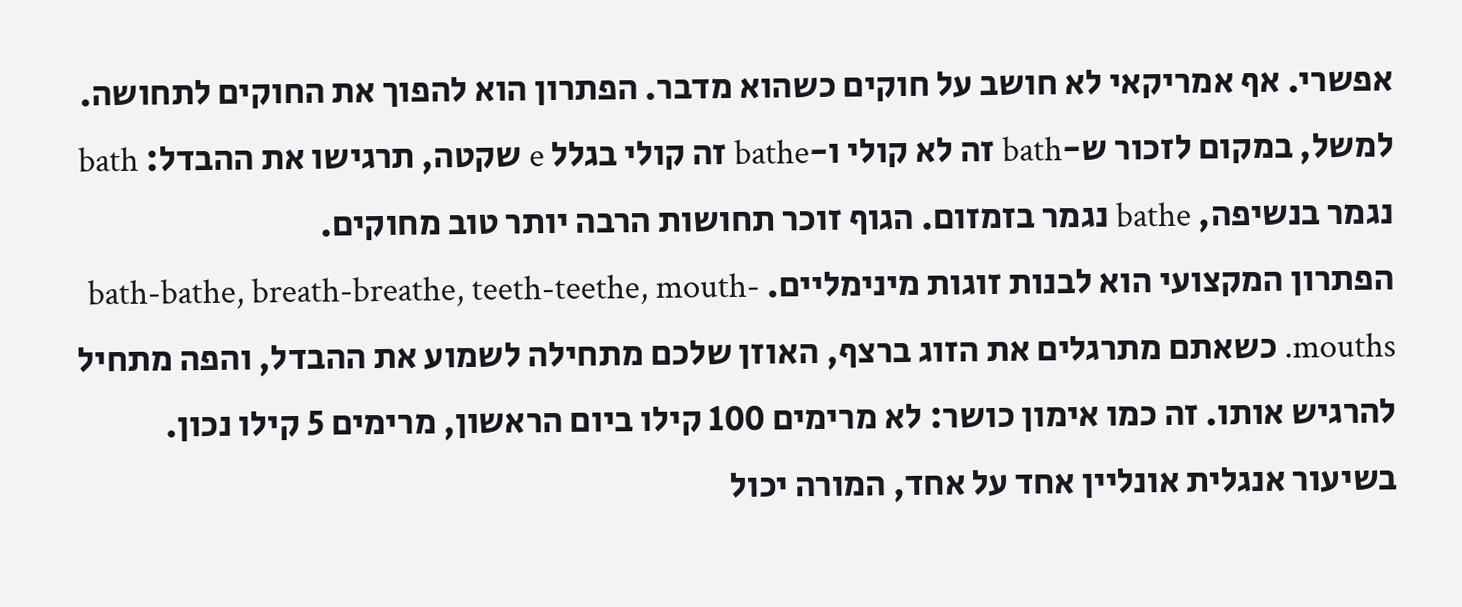אפשרי. אף אמריקאי לא חושב על חוקים כשהוא מדבר. הפתרון הוא להפוך את החוקים לתחושה. למשל, במקום לזכור ש-bath זה לא קולי ו-bathe זה קולי בגלל e שקטה, תרגישו את ההבדל: bath נגמר בנשיפה, bathe נגמר בזמזום. הגוף זוכר תחושות הרבה יותר טוב מחוקים.
הפתרון המקצועי הוא לבנות זוגות מינימליים. bath-bathe, breath-breathe, teeth-teethe, mouth-mouths. כשאתם מתרגלים את הזוג ברצף, האוזן שלכם מתחילה לשמוע את ההבדל, והפה מתחיל להרגיש אותו. זה כמו אימון כושר: לא מרימים 100 קילו ביום הראשון, מרימים 5 קילו נכון.
בשיעור אנגלית אונליין אחד על אחד, המורה יכול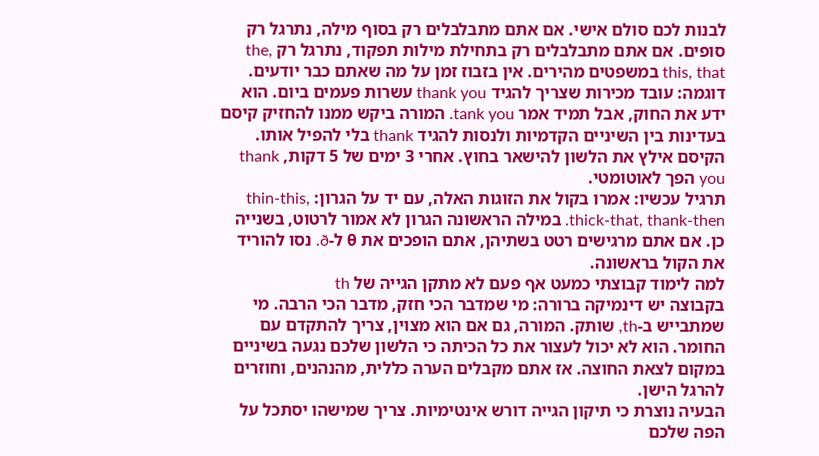לבנות לכם סולם אישי. אם אתם מתבלבלים רק בסוף מילה, נתרגל רק סופים. אם אתם מתבלבלים רק בתחילת מילות תפקוד, נתרגל רק the, this, that במשפטים מהירים. אין בזבוז זמן על מה שאתם כבר יודעים.
דוגמה: עובד מכירות שצריך להגיד thank you עשרות פעמים ביום. הוא ידע את החוק, אבל תמיד אמר tank you. המורה ביקש ממנו להחזיק קיסם בעדינות בין השיניים הקדמיות ולנסות להגיד thank בלי להפיל אותו. הקיסם אילץ את הלשון להישאר בחוץ. אחרי 3 ימים של 5 דקות, thank you הפך לאוטומטי.
תרגיל עכשיו: אמרו בקול את הזוגות האלה, עם יד על הגרון: thin-this, thick-that, thank-then. במילה הראשונה הגרון לא אמור לרטוט, בשנייה כן. אם אתם מרגישים רטט בשתיהן, אתם הופכים את θ ל-ð. נסו להוריד את הקול בראשונה.
למה לימוד קבוצתי כמעט אף פעם לא מתקן הגייה של th
בקבוצה יש דינמיקה ברורה: מי שמדבר הכי חזק, מדבר הכי הרבה. מי שמתבייש ב-th, שותק. המורה, גם אם הוא מצוין, צריך להתקדם עם החומר. הוא לא יכול לעצור את כל הכיתה כי הלשון שלכם נגעה בשיניים במקום לצאת החוצה. אז אתם מקבלים הערה כללית, מהנהנים, וחוזרים להרגל הישן.
הבעיה נוצרת כי תיקון הגייה דורש אינטימיות. צריך שמישהו יסתכל על הפה שלכם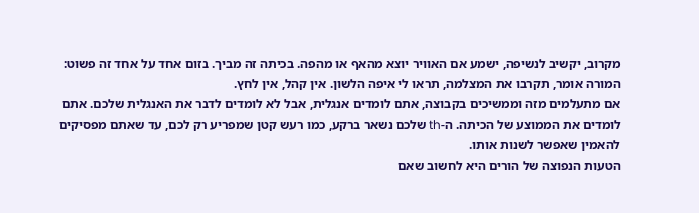מקרוב, יקשיב לנשיפה, ישמע אם האוויר יוצא מהאף או מהפה. בכיתה זה מביך. בזום אחד על אחד זה פשוט: המורה אומר, תקרבו את המצלמה, תראו לי איפה הלשון. אין קהל, אין לחץ.
אם מתעלמים מזה וממשיכים בקבוצה, אתם לומדים אנגלית, אבל לא לומדים לדבר את האנגלית שלכם. אתם לומדים את הממוצע של הכיתה. ה-th שלכם נשאר ברקע, כמו רעש קטן שמפריע רק לכם, עד שאתם מפסיקים להאמין שאפשר לשנות אותו.
הטעות הנפוצה של הורים היא לחשוב שאם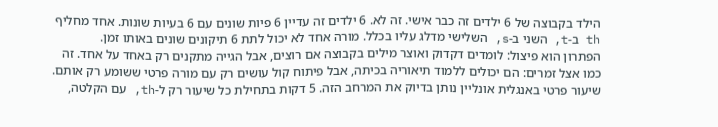הילד בקבוצה של 6 ילדים זה כבר אישי. זה לא. 6 ילדים זה עדיין 6 פיות שונים עם 6 בעיות שונות. אחד מחליף th ב-t, השני ב-s, השלישי מדלג עליו בכלל. מורה אחד לא יכול לתת 6 תיקונים שונים באותו זמן.
הפתרון הוא פיצול: לומדים דקדוק ואוצר מילים בקבוצה אם רוצים, אבל הגייה מתקנים רק באחד על אחד. זה כמו אצל זמרים: הם יכולים ללמוד תיאוריה בכיתה, אבל פיתוח קול עושים רק עם מורה פרטי ששומע רק אותם.
שיעור פרטי באנגלית אונליין נותן בדיוק את המרחב הזה. 5 דקות בתחילת כל שיעור רק ל-th, עם הקלטה,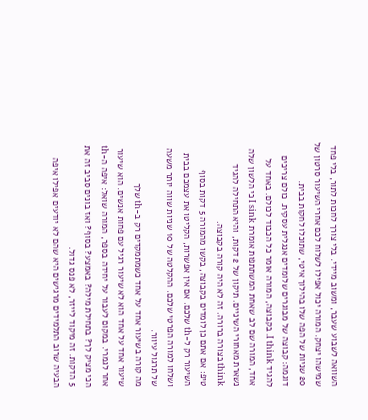השוואה לשבוע שעבר, ומשוב מיידי. בלי צורך לחכות לתור, בלי פחד שמישהו יצחק. המורה יכול אפילו לשלוח לכם אחרי השיעור סרטון של 20 שניות של הפה שלו בהילוך איטי, שתוכלו לחקות בבית.
דוגמה: קבוצה של מבוגרים שלומדים אנגלית עסקית. כולם צריכים להגיד I think. בקבוצה, המורה אומר כל הכבוד לכולם. באחד על אחד, המורה שם לב שאחת המשתתפות אומרת I sink כי הלשון שלה נשארת מאחורי השיניים. תיקון של 2 דקות, והיא התחילה להגיד think בצורה ברורה. זה לא היה קורה בקבוצה.
טיפ: אם אתם כן לומדים בקבוצה, בקשו מהמורה 5 דקות בסוף השיעור רק ל-th שלכם. אם אין אפשרות, הקליטו את עצמכם בבית ושלחו למורה הפרטי שלכם. ההקלטה של 10 שניות שווה יותר משעה של תרגול עיוור.
מה קורה בשיעור אחד על אחד כשמתמקדים רק ב-th שלך
שיעור אחד על אחד הוא לא שיעור רגיל עם פחות אנשים. הוא שיעור אחר לגמרי. במקום לעבור על יחידה בספר, המורה שואל: איפה ה-th הכי מציק לך? בתחילת מילה? באמצע? בסוף? ואז בונים סביב זה את 5 הדקות. זה מיקוד לייזר, לא פנס גדול.
הבעיה שרוב התלמידים מרגישים היא שהם לא יודעים אפילו איפה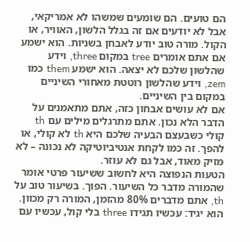הם טועים. הם שומעים שמשהו לא אמריקאי, אבל לא יודעים אם זה בגלל הלשון, האוויר, או הקול. מורה טוב יודע לאבחן בשניות. הוא ישמע אם אתם אומרים tree במקום three, וידע שהלשון שלכם לא יצאה. הוא ישמע them כמו zem, וידע שהלשון רוטטת מאחורי השיניים במקום בין השיניים.
אם לא עושים אבחון כזה, אתם מתאמנים על הדבר הלא נכון. אתם מתרגלים מילים עם th קולי כשבעצם הבעיה שלכם היא th לא קולי, או להפך. זה כמו לקחת אנטיביוטיקה לא נכונה – לא מזיק מאוד, אבל גם לא עוזר.
הטעות הנפוצה היא לחשוב ששיעור פרטי אומר שהמורה מדבר כל השיעור. הפוך. בשיעור טוב על th, אתם מדברים 80% מהזמן, המורה רק מכוון. הוא יגיד: עכשיו תגידו three בלי קול, עכשיו עם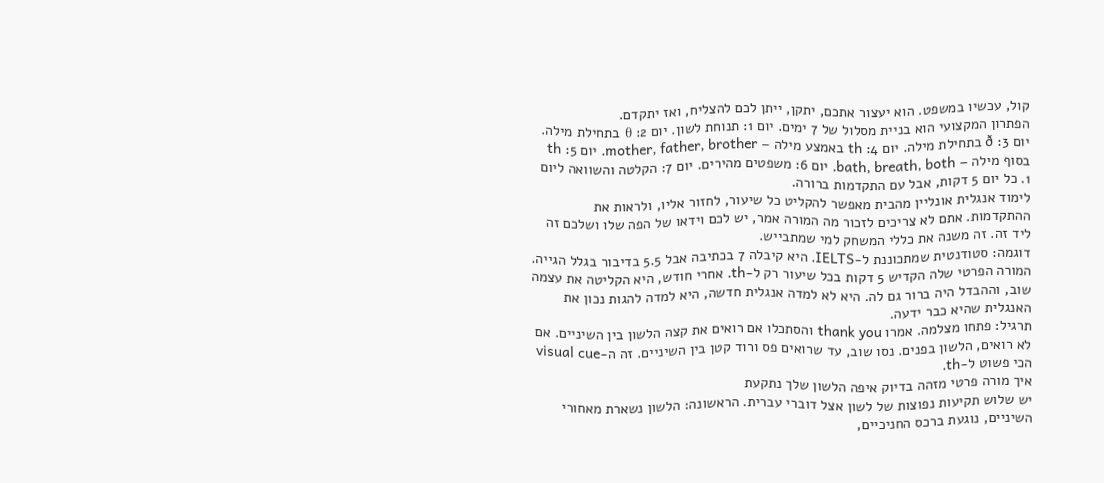קול, עכשיו במשפט. הוא יעצור אתכם, יתקן, ייתן לכם להצליח, ואז יתקדם.
הפתרון המקצועי הוא בניית מסלול של 7 ימים. יום 1: תנוחת לשון. יום 2: θ בתחילת מילה. יום 3: ð בתחילת מילה. יום 4: th באמצע מילה – mother, father, brother. יום 5: th בסוף מילה – bath, breath, both. יום 6: משפטים מהירים. יום 7: הקלטה והשוואה ליום 1. כל יום 5 דקות, אבל עם התקדמות ברורה.
לימוד אנגלית אונליין מהבית מאפשר להקליט כל שיעור, לחזור אליו, ולראות את ההתקדמות. אתם לא צריכים לזכור מה המורה אמר, יש לכם וידאו של הפה שלו ושלכם זה ליד זה. זה משנה את כללי המשחק למי שמתבייש.
דוגמה: סטודנטית שמתכוננת ל-IELTS. היא קיבלה 7 בכתיבה אבל 5.5 בדיבור בגלל הגייה. המורה הפרטי שלה הקדיש 5 דקות בכל שיעור רק ל-th. אחרי חודש, היא הקליטה את עצמה שוב, וההבדל היה ברור גם לה. היא לא למדה אנגלית חדשה, היא למדה להגות נכון את האנגלית שהיא כבר ידעה.
תרגיל: פתחו מצלמה. אמרו thank you והסתכלו אם רואים את קצה הלשון בין השיניים. אם לא רואים, הלשון בפנים. נסו שוב, עד שרואים פס ורוד קטן בין השיניים. זה ה-visual cue הכי פשוט ל-th.
איך מורה פרטי מזהה בדיוק איפה הלשון שלך נתקעת
יש שלוש תקיעות נפוצות של לשון אצל דוברי עברית. הראשונה: הלשון נשארת מאחורי השיניים, נוגעת ברכס החניכיים,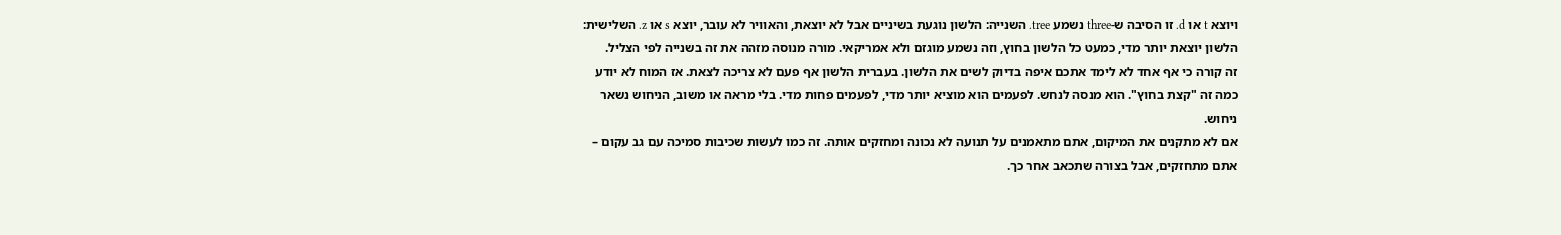ויוצא t או d. זו הסיבה ש-three נשמע tree. השנייה: הלשון נוגעת בשיניים אבל לא יוצאת, והאוויר לא עובר, יוצא s או z. השלישית: הלשון יוצאת יותר מדי, כמעט כל הלשון בחוץ, וזה נשמע מוגזם ולא אמריקאי. מורה מנוסה מזהה את זה בשנייה לפי הצליל.
זה קורה כי אף אחד לא לימד אתכם איפה בדיוק לשים את הלשון. בעברית הלשון אף פעם לא צריכה לצאת. אז המוח לא יודע כמה זה "קצת בחוץ". הוא מנסה לנחש. לפעמים הוא מוציא יותר מדי, לפעמים פחות מדי. בלי מראה או משוב, הניחוש נשאר ניחוש.
אם לא מתקנים את המיקום, אתם מתאמנים על תנועה לא נכונה ומחזקים אותה. זה כמו לעשות שכיבות סמיכה עם גב עקום – אתם מתחזקים, אבל בצורה שתכאב אחר כך.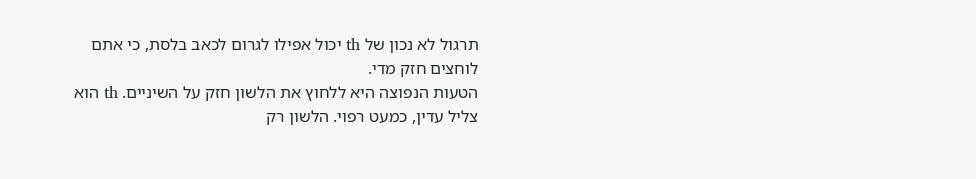תרגול לא נכון של th יכול אפילו לגרום לכאב בלסת, כי אתם לוחצים חזק מדי.
הטעות הנפוצה היא ללחוץ את הלשון חזק על השיניים. th הוא צליל עדין, כמעט רפוי. הלשון רק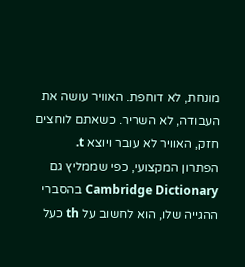מונחת, לא דוחפת. האוויר עושה את העבודה, לא השריר. כשאתם לוחצים חזק, האוויר לא עובר ויוצא t.
הפתרון המקצועי, כפי שממליץ גם Cambridge Dictionary בהסברי ההגייה שלו, הוא לחשוב על th כעל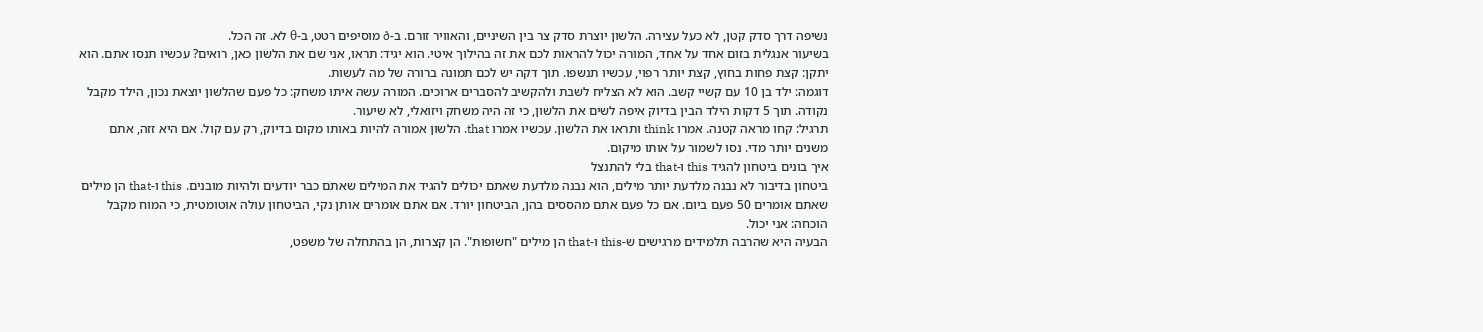נשיפה דרך סדק קטן, לא כעל עצירה. הלשון יוצרת סדק צר בין השיניים, והאוויר זורם. ב-ð מוסיפים רטט, ב-θ לא. זה הכל.
בשיעור אנגלית בזום אחד על אחד, המורה יכול להראות לכם את זה בהילוך איטי. הוא יגיד: תראו, אני שם את הלשון כאן, רואים? עכשיו תנסו אתם. הוא יתקן: קצת פחות בחוץ, קצת יותר רפוי, עכשיו תנשפו. תוך דקה יש לכם תמונה ברורה של מה לעשות.
דוגמה: ילד בן 10 עם קשיי קשב. הוא לא הצליח לשבת ולהקשיב להסברים ארוכים. המורה עשה איתו משחק: כל פעם שהלשון יוצאת נכון, הילד מקבל נקודה. תוך 5 דקות הילד הבין בדיוק איפה לשים את הלשון, כי זה היה משחק ויזואלי, לא שיעור.
תרגיל: קחו מראה קטנה. אמרו think ותראו את הלשון. עכשיו אמרו that. הלשון אמורה להיות באותו מקום בדיוק, רק עם קול. אם היא זזה, אתם משנים יותר מדי. נסו לשמור על אותו מיקום.
איך בונים ביטחון להגיד this ו-that בלי להתנצל
ביטחון בדיבור לא נבנה מלדעת יותר מילים, הוא נבנה מלדעת שאתם יכולים להגיד את המילים שאתם כבר יודעים ולהיות מובנים. this ו-that הן מילים שאתם אומרים 50 פעם ביום. אם כל פעם אתם מהססים בהן, הביטחון יורד. אם אתם אומרים אותן נקי, הביטחון עולה אוטומטית, כי המוח מקבל הוכחה: אני יכול.
הבעיה היא שהרבה תלמידים מרגישים ש-this ו-that הן מילים "חשופות". הן קצרות, הן בהתחלה של משפט,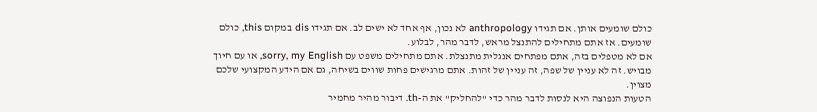כולם שומעים אותן. אם תגידו anthropology לא נכון, אף אחד לא ישים לב. אם תגידו dis במקום this, כולם שומעים. אז אתם מתחילים להתנצל מראש, לדבר מהר, לבלוע.
אם לא מטפלים בזה, אתם מפתחים אנגלית מתנצלת. אתם מתחילים משפט עם sorry, my English, או עם חיוך מבויש. זה לא עניין של שפה, זה עניין של זהות. אתם מרגישים פחות שווים בשיחה, גם אם הידע המקצועי שלכם מצוין.
הטעות הנפוצה היא לנסות לדבר מהר כדי "להחליק" את ה-th. דיבור מהיר מחמיר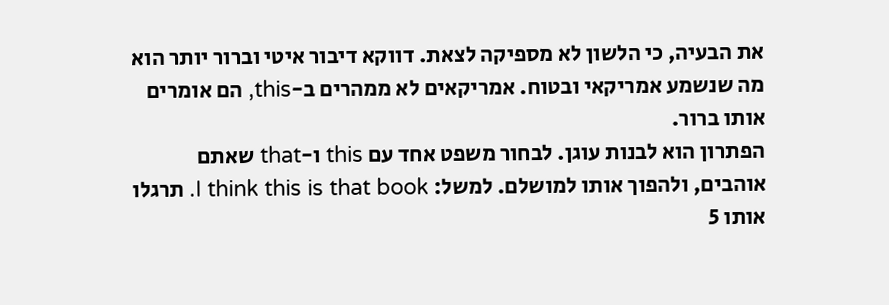את הבעיה, כי הלשון לא מספיקה לצאת. דווקא דיבור איטי וברור יותר הוא מה שנשמע אמריקאי ובטוח. אמריקאים לא ממהרים ב-this, הם אומרים אותו ברור.
הפתרון הוא לבנות עוגן. לבחור משפט אחד עם this ו-that שאתם אוהבים, ולהפוך אותו למושלם. למשל: I think this is that book. תרגלו אותו 5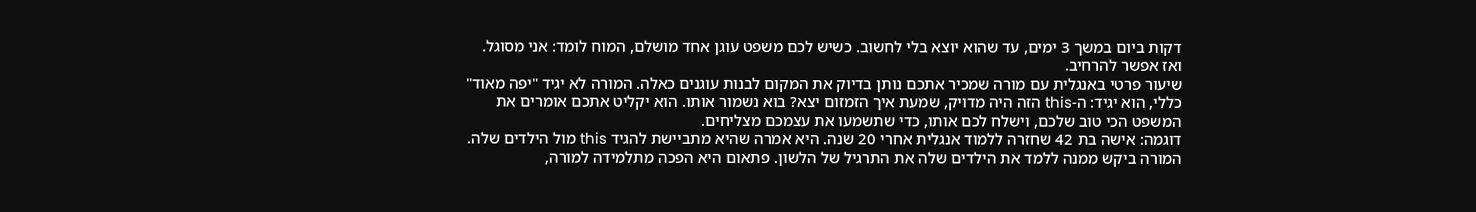דקות ביום במשך 3 ימים, עד שהוא יוצא בלי לחשוב. כשיש לכם משפט עוגן אחד מושלם, המוח לומד: אני מסוגל. ואז אפשר להרחיב.
שיעור פרטי באנגלית עם מורה שמכיר אתכם נותן בדיוק את המקום לבנות עוגנים כאלה. המורה לא יגיד "יפה מאוד" כללי, הוא יגיד: ה-this הזה היה מדויק, שמעת איך הזמזום יצא? בוא נשמור אותו. הוא יקליט אתכם אומרים את המשפט הכי טוב שלכם, וישלח לכם אותו, כדי שתשמעו את עצמכם מצליחים.
דוגמה: אישה בת 42 שחזרה ללמוד אנגלית אחרי 20 שנה. היא אמרה שהיא מתביישת להגיד this מול הילדים שלה. המורה ביקש ממנה ללמד את הילדים שלה את התרגיל של הלשון. פתאום היא הפכה מתלמידה למורה,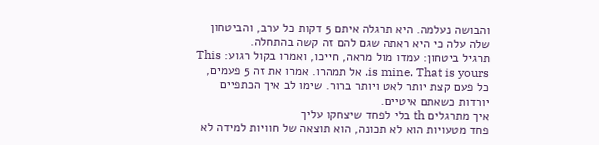והבושה נעלמה. היא תרגלה איתם 5 דקות כל ערב, והביטחון שלה עלה כי היא ראתה שגם להם זה קשה בהתחלה.
תרגיל ביטחון: עמדו מול מראה, חייכו, ואמרו בקול רגוע: This is mine. That is yours. אל תמהרו. אמרו את זה 5 פעמים, כל פעם קצת יותר לאט ויותר ברור. שימו לב איך הכתפיים יורדות כשאתם איטיים.
איך מתרגלים th בלי לפחד שיצחקו עליך
פחד מטעויות הוא לא תכונה, הוא תוצאה של חוויות למידה לא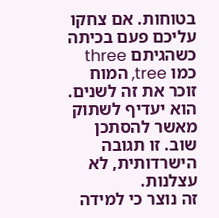בטוחות. אם צחקו עליכם פעם בכיתה כשהגיתם three כמו tree, המוח זוכר את זה לשנים. הוא יעדיף לשתוק מאשר להסתכן שוב. זו תגובה הישרדותית, לא עצלנות.
זה נוצר כי למידה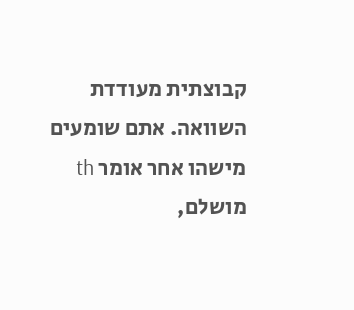קבוצתית מעודדת השוואה. אתם שומעים מישהו אחר אומר th מושלם,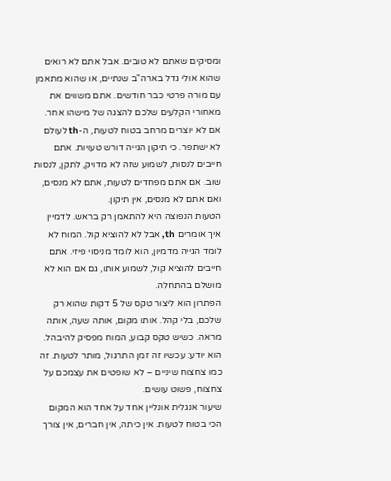ומסיקים שאתם לא טובים. אבל אתם לא רואים שהוא אולי גדל בארה"ב שנתיים, או שהוא מתאמן עם מורה פרטי כבר חודשים. אתם משווים את מאחורי הקלעים שלכם להצגה של מישהו אחר.
אם לא יוצרים מרחב בטוח לטעות, ה-th לעולם לא ישתפר. כי תיקון הגייה דורש טעויות. אתם חייבים לנסות, לשמוע שזה לא מדויק, לתקן, לנסות שוב. אם אתם מפחדים לטעות, אתם לא מנסים, ואם אתם לא מנסים, אין תיקון.
הטעות הנפוצה היא להתאמן רק בראש. לדמיין איך אומרים th, אבל לא להוציא קול. המוח לא לומד הגייה מדמיון, הוא לומד מניסוי פיזי. אתם חייבים להוציא קול, לשמוע אותו, גם אם הוא לא מושלם בהתחלה.
הפתרון הוא ליצור טקס של 5 דקות שהוא רק שלכם, בלי קהל. אותו מקום, אותה שעה, אותה מראה. כשיש טקס קבוע, המוח מפסיק להיבהל. הוא יודע: עכשיו זה זמן התרגול, מותר לטעות. זה כמו צחצוח שיניים – לא שופטים את עצמכם על צחצוח, פשוט עושים.
שיעור אנגלית אונליין אחד על אחד הוא המקום הכי בטוח לטעות. אין כיתה, אין חברים, אין צורך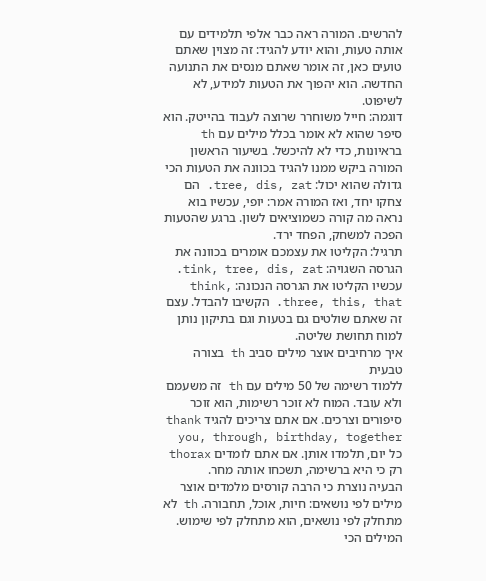להרשים. המורה ראה כבר אלפי תלמידים עם אותה טעות, והוא יודע להגיד: זה מצוין שאתם טועים כאן, זה אומר שאתם מנסים את התנועה החדשה. הוא יהפוך את הטעות למידע, לא לשיפוט.
דוגמה: חייל משוחרר שרוצה לעבוד בהייטק. הוא סיפר שהוא לא אומר בכלל מילים עם th בראיונות, כדי לא להיכשל. בשיעור הראשון המורה ביקש ממנו להגיד בכוונה את הטעות הכי גדולה שהוא יכול: tree, dis, zat. הם צחקו יחד, ואז המורה אמר: יופי, עכשיו בוא נראה מה קורה כשמוציאים לשון. ברגע שהטעות הפכה למשחק, הפחד ירד.
תרגיל: הקליטו את עצמכם אומרים בכוונה את הגרסה השגויה: tink, tree, dis, zat. עכשיו הקליטו את הגרסה הנכונה: think, three, this, that. הקשיבו להבדל. עצם זה שאתם שולטים גם בטעות וגם בתיקון נותן למוח תחושת שליטה.
איך מרחיבים אוצר מילים סביב th בצורה טבעית
ללמוד רשימה של 50 מילים עם th זה משעמם ולא עובד. המוח לא זוכר רשימות, הוא זוכר סיפורים וצרכים. אם אתם צריכים להגיד thank you, through, birthday, together כל יום, תלמדו אותן. אם אתם לומדים thorax רק כי היא ברשימה, תשכחו אותה מחר.
הבעיה נוצרת כי הרבה קורסים מלמדים אוצר מילים לפי נושאים: חיות, אוכל, תחבורה. th לא מתחלק לפי נושאים, הוא מתחלק לפי שימוש. המילים הכי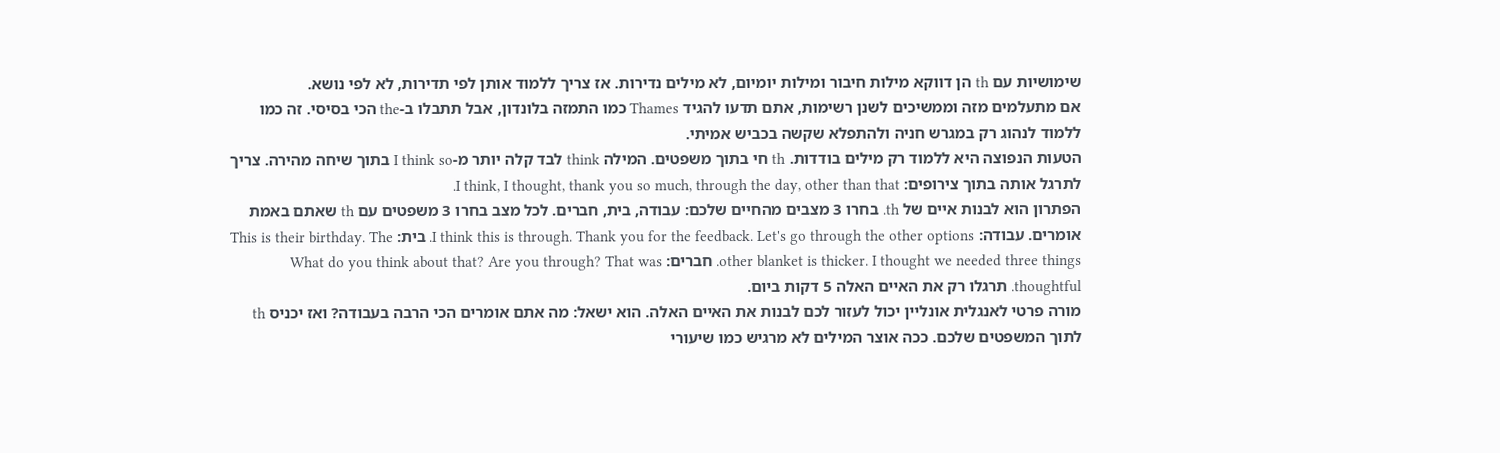שימושיות עם th הן דווקא מילות חיבור ומילות יומיום, לא מילים נדירות. אז צריך ללמוד אותן לפי תדירות, לא לפי נושא.
אם מתעלמים מזה וממשיכים לשנן רשימות, אתם תדעו להגיד Thames כמו התמזה בלונדון, אבל תתבלו ב-the הכי בסיסי. זה כמו ללמוד לנהוג רק במגרש חניה ולהתפלא שקשה בכביש אמיתי.
הטעות הנפוצה היא ללמוד רק מילים בודדות. th חי בתוך משפטים. המילה think לבד קלה יותר מ-I think so בתוך שיחה מהירה. צריך לתרגל אותה בתוך צירופים: I think, I thought, thank you so much, through the day, other than that.
הפתרון הוא לבנות איים של th. בחרו 3 מצבים מהחיים שלכם: עבודה, בית, חברים. לכל מצב בחרו 3 משפטים עם th שאתם באמת אומרים. עבודה: I think this is through. Thank you for the feedback. Let's go through the other options. בית: This is their birthday. The other blanket is thicker. I thought we needed three things. חברים: What do you think about that? Are you through? That was thoughtful. תרגלו רק את האיים האלה 5 דקות ביום.
מורה פרטי לאנגלית אונליין יכול לעזור לכם לבנות את האיים האלה. הוא ישאל: מה אתם אומרים הכי הרבה בעבודה? ואז יכניס th לתוך המשפטים שלכם. ככה אוצר המילים לא מרגיש כמו שיעורי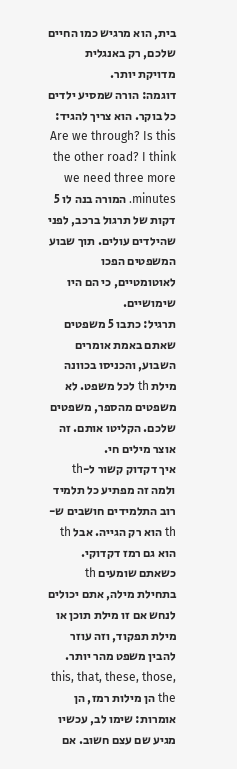בית, הוא מרגיש כמו החיים שלכם, רק באנגלית מדויקת יותר.
דוגמה: הורה שמסיע ילדים כל בוקר. הוא צריך להגיד: Are we through? Is this the other road? I think we need three more minutes. המורה בנה לו 5 דקות של תרגול ברכב, לפני שהילדים עולים. תוך שבוע המשפטים הפכו לאוטומטיים, כי הם היו שימושיים.
תרגיל: כתבו 5 משפטים שאתם באמת אומרים השבוע, והכניסו בכוונה מילת th לכל משפט. לא משפטים מהספר, משפטים שלכם. הקליטו אותם. זה אוצר מילים חי.
איך דקדוק קשור ל-th ולמה זה מפתיע כל תלמיד
רוב התלמידים חושבים ש-th הוא רק הגייה. אבל th הוא גם רמז דקדוקי. כשאתם שומעים th בתחילת מילה, אתם יכולים לנחש אם זו מילת תוכן או מילת תפקוד, וזה עוזר להבין משפט מהר יותר. this, that, these, those, the הן מילות רמז, הן אומרות: שימו לב, עכשיו מגיע שם עצם חשוב. אם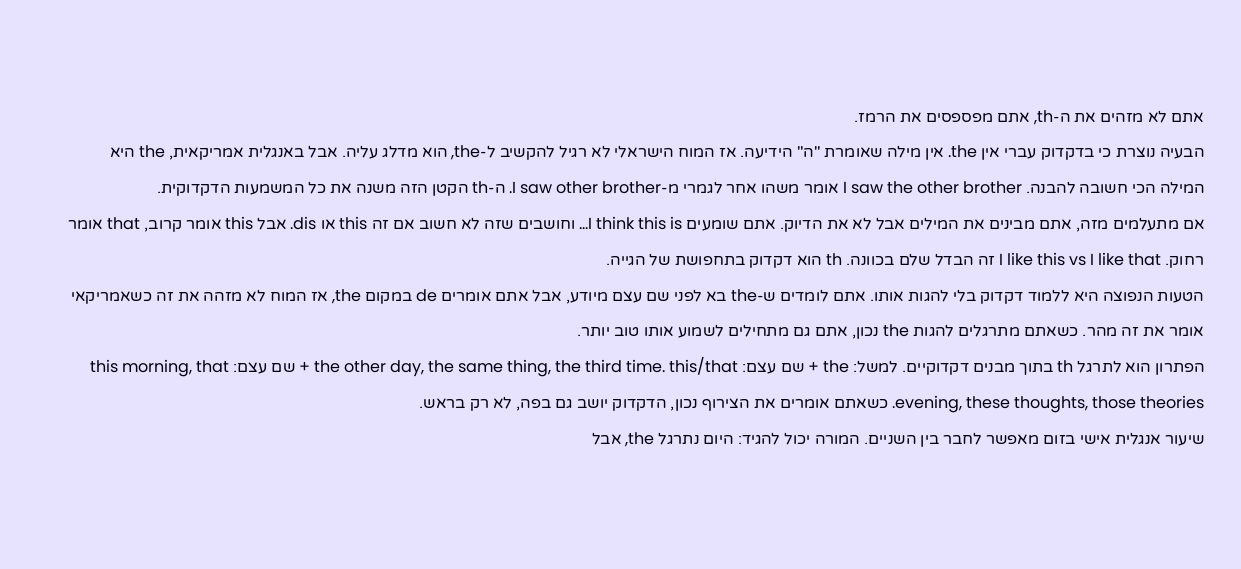אתם לא מזהים את ה-th, אתם מפספסים את הרמז.
הבעיה נוצרת כי בדקדוק עברי אין the. אין מילה שאומרת "ה" הידיעה. אז המוח הישראלי לא רגיל להקשיב ל-the, הוא מדלג עליה. אבל באנגלית אמריקאית, the היא המילה הכי חשובה להבנה. I saw the other brother אומר משהו אחר לגמרי מ-I saw other brother. ה-th הקטן הזה משנה את כל המשמעות הדקדוקית.
אם מתעלמים מזה, אתם מבינים את המילים אבל לא את הדיוק. אתם שומעים I think this is… וחושבים שזה לא חשוב אם זה this או dis. אבל this אומר קרוב, that אומר רחוק. I like this vs I like that זה הבדל שלם בכוונה. th הוא דקדוק בתחפושת של הגייה.
הטעות הנפוצה היא ללמוד דקדוק בלי להגות אותו. אתם לומדים ש-the בא לפני שם עצם מיודע, אבל אתם אומרים de במקום the, אז המוח לא מזהה את זה כשאמריקאי אומר את זה מהר. כשאתם מתרגלים להגות the נכון, אתם גם מתחילים לשמוע אותו טוב יותר.
הפתרון הוא לתרגל th בתוך מבנים דקדוקיים. למשל: the + שם עצם: the other day, the same thing, the third time. this/that + שם עצם: this morning, that evening, these thoughts, those theories. כשאתם אומרים את הצירוף נכון, הדקדוק יושב גם בפה, לא רק בראש.
שיעור אנגלית אישי בזום מאפשר לחבר בין השניים. המורה יכול להגיד: היום נתרגל the, אבל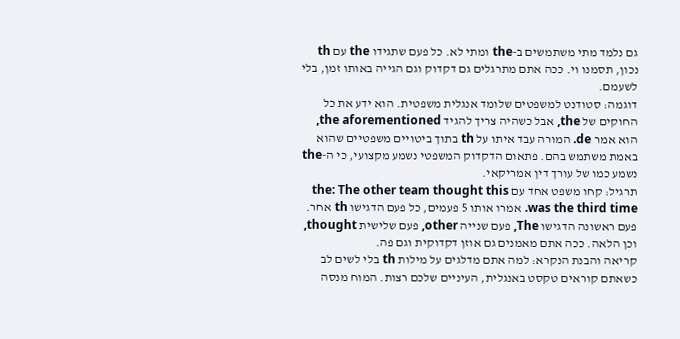גם נלמד מתי משתמשים ב-the ומתי לא. כל פעם שתגידו the עם th נכון, תסמנו וי. ככה אתם מתרגלים גם דקדוק וגם הגייה באותו זמן, בלי לשעמם.
דוגמה: סטודנט למשפטים שלומד אנגלית משפטית. הוא ידע את כל החוקים של the, אבל כשהיה צריך להגיד the aforementioned, הוא אמר de. המורה עבד איתו על th בתוך ביטויים משפטיים שהוא באמת משתמש בהם. פתאום הדקדוק המשפטי נשמע מקצועי, כי ה-the נשמע כמו של עורך דין אמריקאי.
תרגיל: קחו משפט אחד עם the: The other team thought this was the third time. אמרו אותו 5 פעמים, כל פעם הדגישו th אחר. פעם ראשונה הדגישו The, פעם שנייה other, פעם שלישית thought, וכן הלאה. ככה אתם מאמנים גם אוזן דקדוקית וגם פה.
קריאה והבנת הנקרא: למה אתם מדלגים על מילות th בלי לשים לב
כשאתם קוראים טקסט באנגלית, העיניים שלכם רצות. המוח מנסה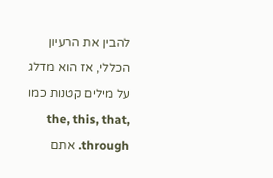להבין את הרעיון הכללי, אז הוא מדלג על מילים קטנות כמו the, this, that, through. אתם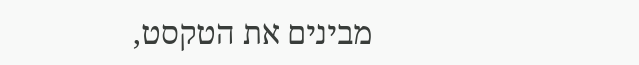מבינים את הטקסט,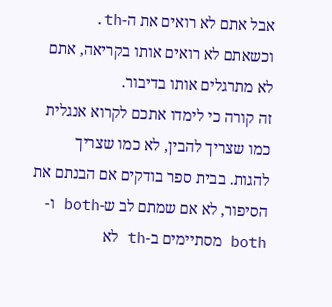אבל אתם לא רואים את ה-th. וכשאתם לא רואים אותו בקריאה, אתם לא מתרגלים אותו בדיבור.
זה קורה כי לימדו אתכם לקרוא אנגלית כמו שצריך להבין, לא כמו שצריך להגות. בבית ספר בודקים אם הבנתם את הסיפור, לא אם שמתם לב ש-both ו-both מסתיימים ב-th לא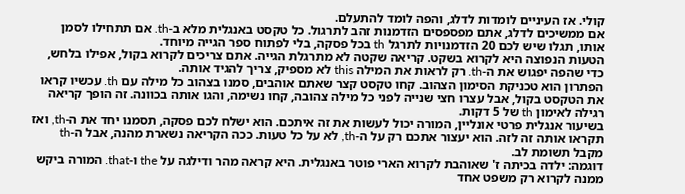קולי. אז העיניים לומדות לדלג, והפה לומד להתעלם.
אם ממשיכים לדלג, אתם מפספסים הזדמנות זהב לתרגול. כל טקסט באנגלית מלא ב-th. אם תתחילו לסמן אותו, תגלו שיש לכם 20 הזדמנויות לתרגל th בכל פסקה, בלי לפתוח ספר הגייה מיוחד.
הטעות הנפוצה היא לקרוא בשקט. קריאה שקטה לא מתרגלת הגייה. אתם צריכים לקרוא בקול, אפילו בלחש, כדי שהפה יפגוש את ה-th. רק לראות את המילה this לא מספיק, צריך להגיד אותה.
הפתרון הוא טכניקת הסימון הצהוב. קחו טקסט קצר שאתם אוהבים, סמנו בצהוב כל מילה עם th. עכשיו קראו את הטקסט בקול, אבל עצרו חצי שנייה לפני כל מילה צהובה, קחו נשימה, והגו אותה בכוונה. זה הופך קריאה רגילה לאימון th של 5 דקות.
בשיעור אנגלית פרטי אונליין, המורה יכול לעשות את זה איתכם. הוא ישלח לכם פסקה, תסמנו יחד את ה-th, ואז תקראו אותה זה לזה. הוא יעצור אתכם רק על ה-th, לא על כל טעות. ככה הקריאה נשארת מהנה, אבל ה-th מקבל תשומת לב.
דוגמה: ילדה בכיתה ז' שאוהבת לקרוא הארי פוטר באנגלית. היא קראה מהר ודילגה על the ו-that. המורה ביקש ממנה לקרוא רק משפט אחד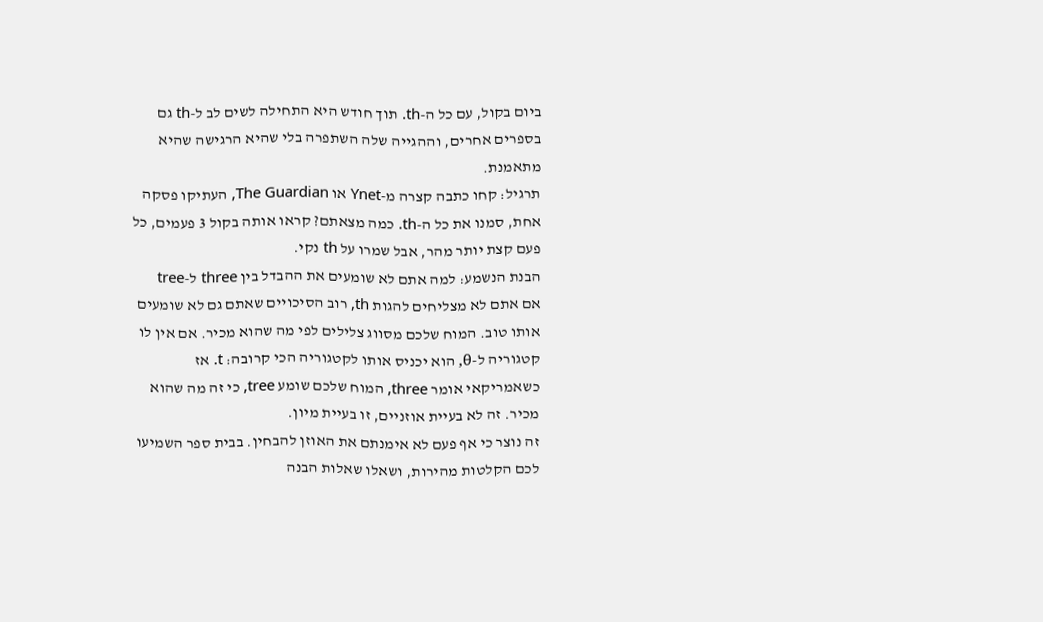ביום בקול, עם כל ה-th. תוך חודש היא התחילה לשים לב ל-th גם בספרים אחרים, וההגייה שלה השתפרה בלי שהיא הרגישה שהיא מתאמנת.
תרגיל: קחו כתבה קצרה מ-Ynet או The Guardian, העתיקו פסקה אחת, סמנו את כל ה-th. כמה מצאתם? קראו אותה בקול 3 פעמים, כל פעם קצת יותר מהר, אבל שמרו על th נקי.
הבנת הנשמע: למה אתם לא שומעים את ההבדל בין three ל-tree
אם אתם לא מצליחים להגות th, רוב הסיכויים שאתם גם לא שומעים אותו טוב. המוח שלכם מסווג צלילים לפי מה שהוא מכיר. אם אין לו קטגוריה ל-θ, הוא יכניס אותו לקטגוריה הכי קרובה: t. אז כשאמריקאי אומר three, המוח שלכם שומע tree, כי זה מה שהוא מכיר. זה לא בעיית אוזניים, זו בעיית מיון.
זה נוצר כי אף פעם לא אימנתם את האוזן להבחין. בבית ספר השמיעו לכם הקלטות מהירות, ושאלו שאלות הבנה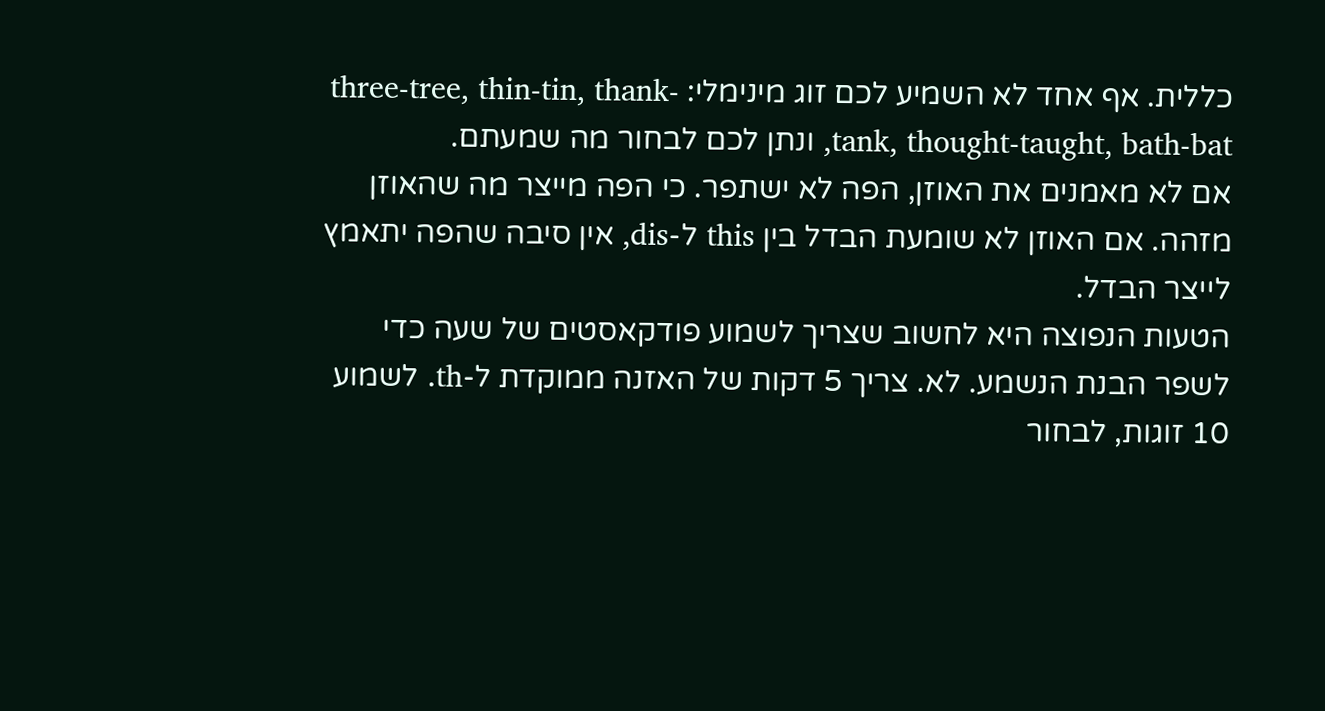כללית. אף אחד לא השמיע לכם זוג מינימלי: three-tree, thin-tin, thank-tank, thought-taught, bath-bat, ונתן לכם לבחור מה שמעתם.
אם לא מאמנים את האוזן, הפה לא ישתפר. כי הפה מייצר מה שהאוזן מזהה. אם האוזן לא שומעת הבדל בין this ל-dis, אין סיבה שהפה יתאמץ לייצר הבדל.
הטעות הנפוצה היא לחשוב שצריך לשמוע פודקאסטים של שעה כדי לשפר הבנת הנשמע. לא. צריך 5 דקות של האזנה ממוקדת ל-th. לשמוע 10 זוגות, לבחור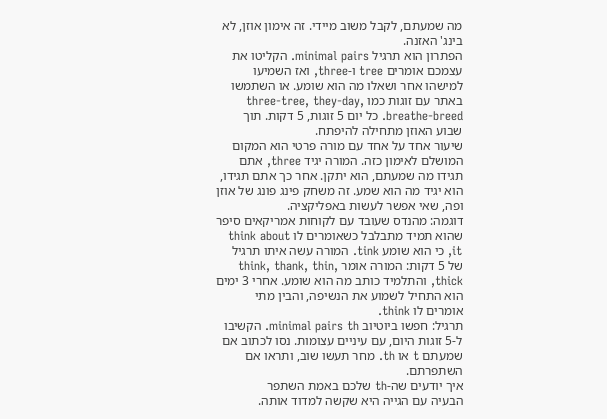מה שמעתם, לקבל משוב מיידי. זה אימון אוזן, לא בינג' האזנה.
הפתרון הוא תרגיל minimal pairs. הקליטו את עצמכם אומרים tree ו-three, ואז השמיעו למישהו אחר ושאלו מה הוא שומע. או השתמשו באתר עם זוגות כמו three-tree, they-day, breathe-breed. כל יום 5 זוגות, 5 דקות. תוך שבוע האוזן מתחילה להיפתח.
שיעור אחד על אחד עם מורה פרטי הוא המקום המושלם לאימון כזה. המורה יגיד three, אתם תגידו מה שמעתם, הוא יתקן. אחר כך אתם תגידו, הוא יגיד מה הוא שמע. זה משחק פינג פונג של אוזן ופה, שאי אפשר לעשות באפליקציה.
דוגמה: מהנדס שעובד עם לקוחות אמריקאים סיפר שהוא תמיד מתבלבל כשאומרים לו think about it, כי הוא שומע tink. המורה עשה איתו תרגיל של 5 דקות: המורה אומר think, thank, thin, thick, והתלמיד כותב מה הוא שומע. אחרי 3 ימים הוא התחיל לשמוע את הנשיפה, והבין מתי אומרים לו think.
תרגיל: חפשו ביוטיוב minimal pairs th. הקשיבו ל-5 זוגות היום, עם עיניים עצומות. נסו לכתוב אם שמעתם t או th. מחר תעשו שוב, ותראו אם השתפרתם.
איך יודעים שה-th שלכם באמת השתפר
הבעיה עם הגייה היא שקשה למדוד אותה.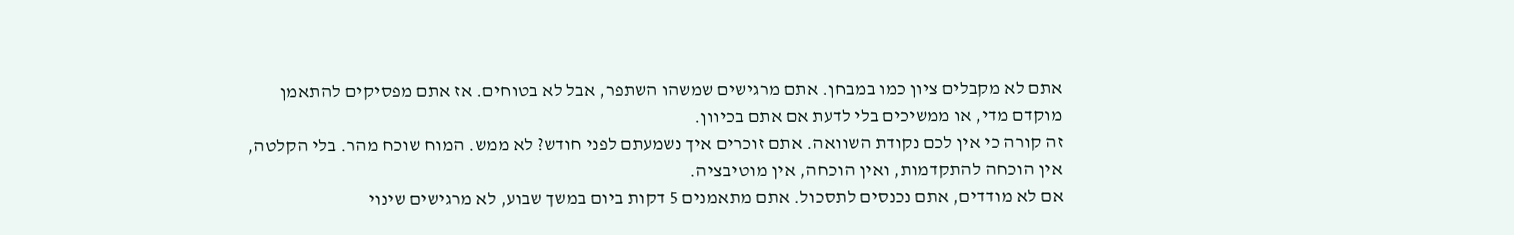אתם לא מקבלים ציון כמו במבחן. אתם מרגישים שמשהו השתפר, אבל לא בטוחים. אז אתם מפסיקים להתאמן מוקדם מדי, או ממשיכים בלי לדעת אם אתם בכיוון.
זה קורה כי אין לכם נקודת השוואה. אתם זוכרים איך נשמעתם לפני חודש? לא ממש. המוח שוכח מהר. בלי הקלטה, אין הוכחה להתקדמות, ואין הוכחה, אין מוטיבציה.
אם לא מודדים, אתם נכנסים לתסכול. אתם מתאמנים 5 דקות ביום במשך שבוע, לא מרגישים שינוי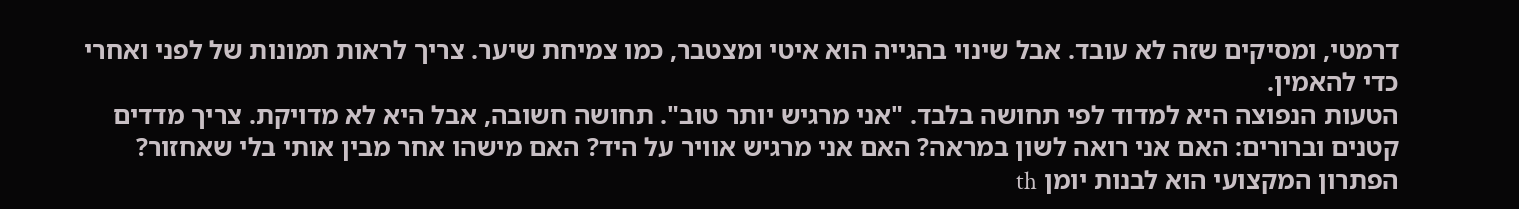דרמטי, ומסיקים שזה לא עובד. אבל שינוי בהגייה הוא איטי ומצטבר, כמו צמיחת שיער. צריך לראות תמונות של לפני ואחרי כדי להאמין.
הטעות הנפוצה היא למדוד לפי תחושה בלבד. "אני מרגיש יותר טוב". תחושה חשובה, אבל היא לא מדויקת. צריך מדדים קטנים וברורים: האם אני רואה לשון במראה? האם אני מרגיש אוויר על היד? האם מישהו אחר מבין אותי בלי שאחזור?
הפתרון המקצועי הוא לבנות יומן th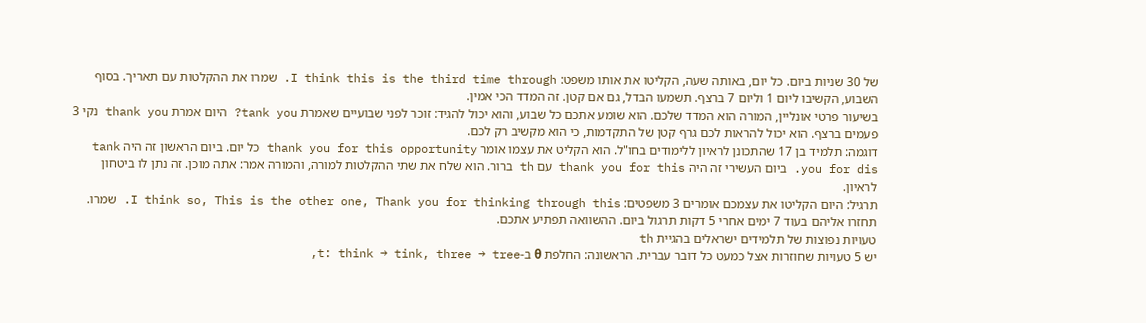של 30 שניות ביום. כל יום, באותה שעה, הקליטו את אותו משפט: I think this is the third time through. שמרו את ההקלטות עם תאריך. בסוף השבוע, הקשיבו ליום 1 וליום 7 ברצף. תשמעו הבדל, גם אם קטן. זה המדד הכי אמין.
בשיעור פרטי אונליין, המורה הוא המדד שלכם. הוא שומע אתכם כל שבוע, והוא יכול להגיד: זוכר לפני שבועיים שאמרת tank you? היום אמרת thank you נקי 3 פעמים ברצף. הוא יכול להראות לכם גרף קטן של התקדמות, כי הוא מקשיב רק לכם.
דוגמה: תלמיד בן 17 שהתכונן לראיון ללימודים בחו"ל. הוא הקליט את עצמו אומר thank you for this opportunity כל יום. ביום הראשון זה היה tank you for dis. ביום העשירי זה היה thank you for this עם th ברור. הוא שלח את שתי ההקלטות למורה, והמורה אמר: אתה מוכן. זה נתן לו ביטחון לראיון.
תרגיל: היום הקליטו את עצמכם אומרים 3 משפטים: I think so, This is the other one, Thank you for thinking through this. שמרו. תחזרו אליהם בעוד 7 ימים אחרי 5 דקות תרגול ביום. ההשוואה תפתיע אתכם.
טעויות נפוצות של תלמידים ישראלים בהגיית th
יש 5 טעויות שחוזרות אצל כמעט כל דובר עברית. הראשונה: החלפת θ ב-t: think → tink, three → tree,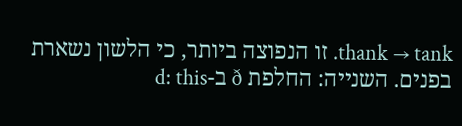thank → tank. זו הנפוצה ביותר, כי הלשון נשארת בפנים. השנייה: החלפת ð ב-d: this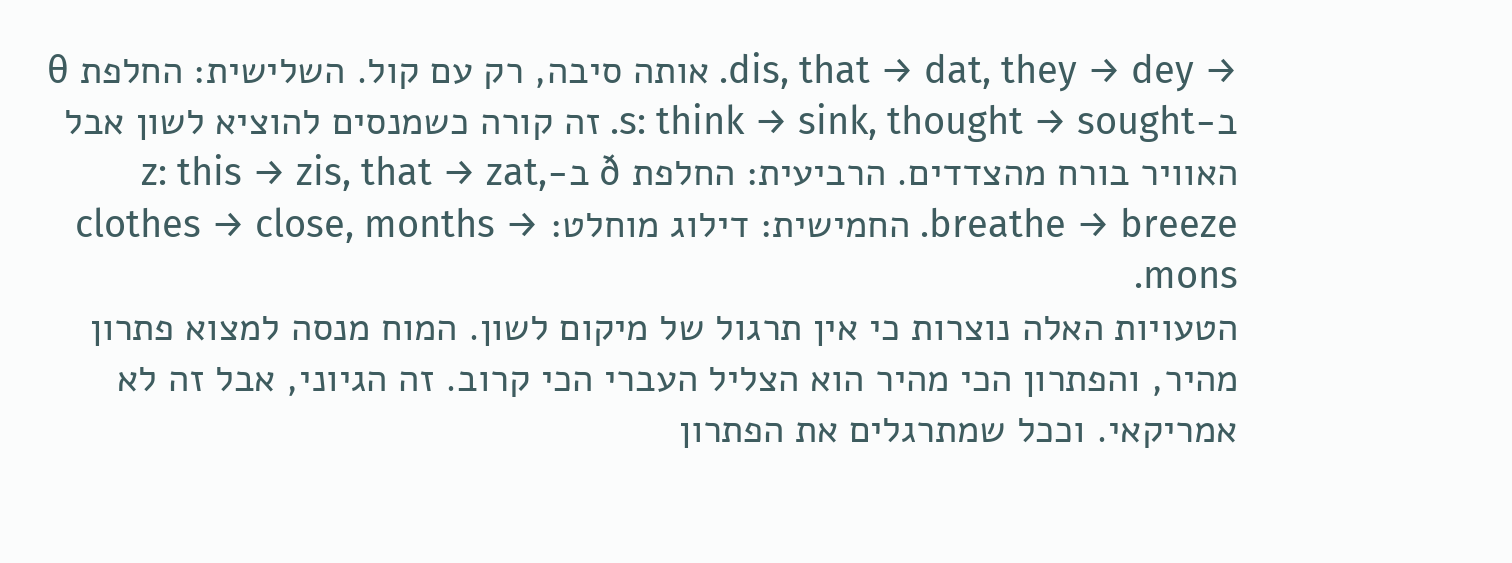→ dis, that → dat, they → dey. אותה סיבה, רק עם קול. השלישית: החלפת θ ב-s: think → sink, thought → sought. זה קורה כשמנסים להוציא לשון אבל האוויר בורח מהצדדים. הרביעית: החלפת ð ב-z: this → zis, that → zat, breathe → breeze. החמישית: דילוג מוחלט: clothes → close, months → mons.
הטעויות האלה נוצרות כי אין תרגול של מיקום לשון. המוח מנסה למצוא פתרון מהיר, והפתרון הכי מהיר הוא הצליל העברי הכי קרוב. זה הגיוני, אבל זה לא אמריקאי. וככל שמתרגלים את הפתרון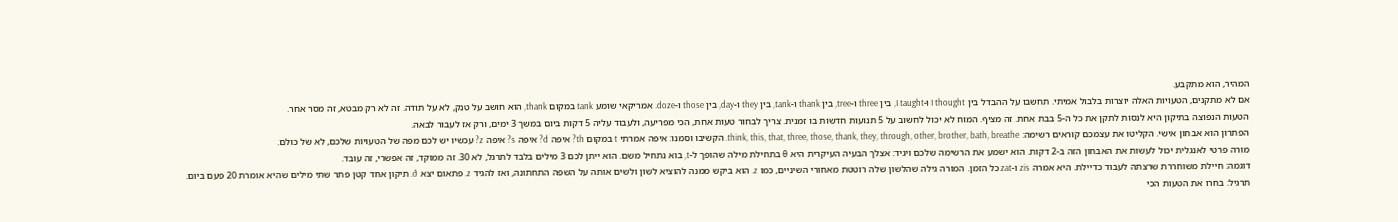המהיר, הוא מתקבע.
אם לא מתקנים, הטעויות האלה יוצרות בלבול אמיתי. תחשבו על ההבדל בין I thought ו-I taught, בין three ו-tree, בין thank ו-tank, בין they ו-day, בין those ו-doze. אמריקאי שומע tank במקום thank, הוא חושב על טנק, לא על תודה. זה לא רק מבטא, זה מסר אחר.
הטעות הנפוצה בתיקון היא לנסות לתקן את כל ה-5 בבת אחת. זה מציף. המוח לא יכול לחשוב על 5 תנועות חדשות בו זמנית. צריך לבחור טעות אחת, הכי מפריעה, ולעבוד עליה 5 דקות ביום במשך 3 ימים, ורק אז לעבור לבאה.
הפתרון הוא אבחון אישי. הקליטו את עצמכם קוראים רשימה: think, this, that, three, those, thank, they, through, other, brother, bath, breathe. הקשיבו וסמנו: איפה אמרתי t במקום th? איפה d? איפה s? איפה z? עכשיו יש לכם מפה של הטעויות שלכם, לא של כולם.
מורה פרטי לאנגלית יכול לעשות את האבחון הזה ב-2 דקות. הוא ישמע את הרשימה שלכם ויגיד: אצלך הבעיה העיקרית היא θ בתחילת מילה שהופך ל-t, בוא נתחיל משם. הוא ייתן לכם 3 מילים בלבד לתרגל, לא 30. זה ממוקד, זה אפשרי, זה עובד.
דוגמה: חיילת משוחררת שרצתה לעבוד כדיילת. היא אמרה zis ו-zat כל הזמן. המורה גילה שהלשון שלה רוטטת מאחורי השיניים, כמו z. הוא ביקש ממנה להוציא לשון ולשים אותה על השפה התחתונה, ואז להגיד z. פתאום יצא ð. תיקון אחד קטן פתר שתי מילים שהיא אומרת 20 פעם ביום.
תרגיל: בחרו את הטעות הכי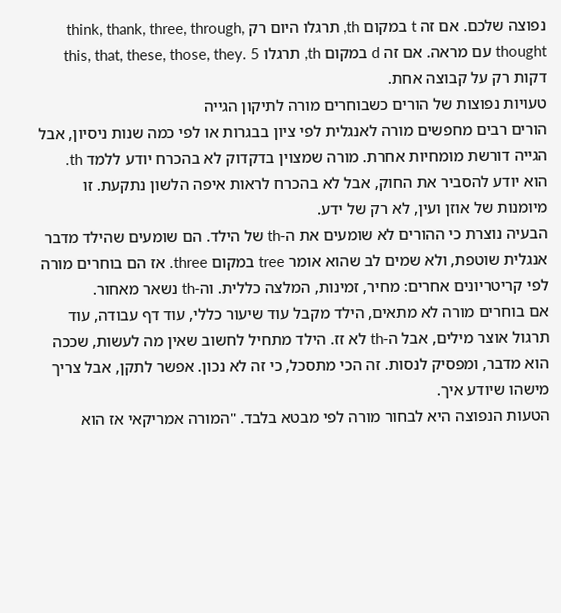נפוצה שלכם. אם זה t במקום th, תרגלו היום רק think, thank, three, through, thought עם מראה. אם זה d במקום th, תרגלו this, that, these, those, they. 5 דקות רק על קבוצה אחת.
טעויות נפוצות של הורים כשבוחרים מורה לתיקון הגייה
הורים רבים מחפשים מורה לאנגלית לפי ציון בבגרות או לפי כמה שנות ניסיון, אבל הגייה דורשת מומחיות אחרת. מורה שמצוין בדקדוק לא בהכרח יודע ללמד th. הוא יודע להסביר את החוק, אבל לא בהכרח לראות איפה הלשון נתקעת. זו מיומנות של אוזן ועין, לא רק של ידע.
הבעיה נוצרת כי ההורים לא שומעים את ה-th של הילד. הם שומעים שהילד מדבר אנגלית שוטפת, ולא שמים לב שהוא אומר tree במקום three. אז הם בוחרים מורה לפי קריטריונים אחרים: מחיר, זמינות, המלצה כללית. וה-th נשאר מאחור.
אם בוחרים מורה לא מתאים, הילד מקבל עוד שיעור כללי, עוד דף עבודה, עוד תרגול אוצר מילים, אבל ה-th לא זז. הילד מתחיל לחשוב שאין מה לעשות, שככה הוא מדבר, ומפסיק לנסות. זה הכי מתסכל, כי זה לא נכון. אפשר לתקן, אבל צריך מישהו שיודע איך.
הטעות הנפוצה היא לבחור מורה לפי מבטא בלבד. "המורה אמריקאי אז הוא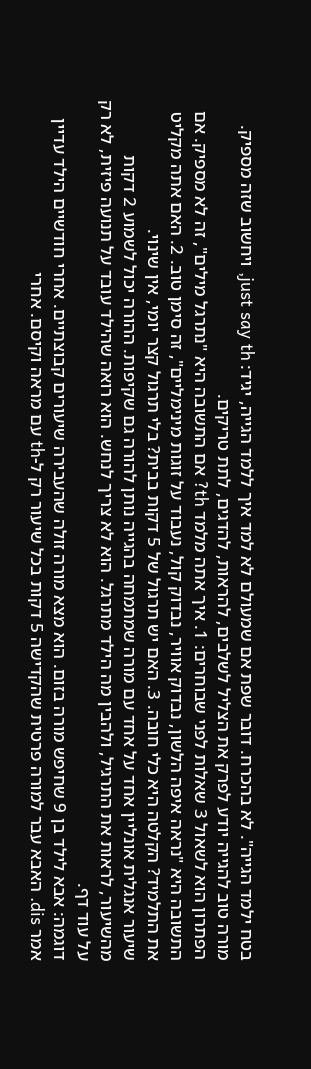בטח ילמד הגייה". לא בהכרח. דובר שפת אם שמעולם לא למד איך ללמד הגייה, יגיד: just say th, ויחשוב שזה מספיק. מורה טוב להגייה יודע לפרק את הצליל לשלבים, להראות, להדגים, לתת טריקים.
הפתרון הוא לשאול 3 שאלות לפני שבוחרים: 1. איך אתה מלמד th? אם התשובה היא "נתרגל מילים", זה לא מספיק. אם התשובה היא "נראה איפה הלשון, נבדוק אוויר, נבדוק קול, נעבוד על זוגות מינימליים", זה סימן טוב. 2. האם אתה מקליט את התלמיד? הקלטה היא כלי חובה. 3. האם יש תרגול של 5 דקות בבית? בלי תרגול קצר יומי, אין שינוי.
שיעור אנגלית אונליין אחד על אחד עם מורה שמתמחה בהגייה נותן להורה גם שקיפות. ההורה יכול לשמוע 2 דקות מהשיעור, לראות את התרגיל, ולהבין מה הילד מתרגל. הוא לא צריך לנחש. הוא רואה שהילד עובד על תנועה פיזית, לא רק על עוד דף.
דוגמה: אבא לילד בן 9 שחיפש מורה בזום. הוא מצא מורה זולה שהעבירה שיעורים קבוצתיים. אחרי חודשיים הילד עדיין אמר dis. האבא עבר למורה פרטית שהקדישה 5 דקות בכל שיעור רק ל-th עם מראה וקיסם. אחרי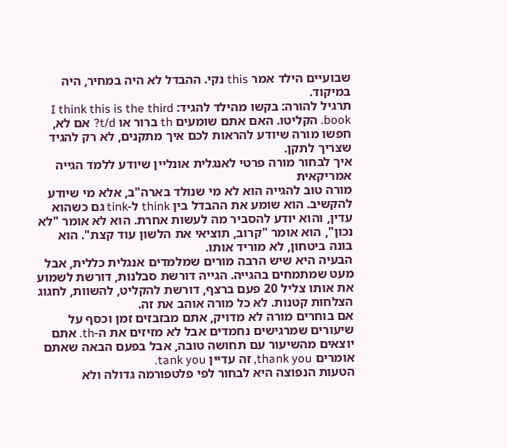שבועיים הילד אמר this נקי. ההבדל לא היה במחיר, היה במיקוד.
תרגיל להורה: בקשו מהילד להגיד: I think this is the third book. הקליטו. האם אתם שומעים th ברור או t/d? אם לא, חפשו מורה שיודע להראות לכם איך מתקנים, לא רק להגיד שצריך לתקן.
איך לבחור מורה פרטי לאנגלית אונליין שיודע ללמד הגייה אמריקאית
מורה טוב להגייה הוא לא מי שנולד בארה"ב, אלא מי שיודע להקשיב. הוא שומע את ההבדל בין think ל-tink גם כשהוא עדין, והוא יודע להסביר מה לעשות אחרת. הוא לא אומר "לא נכון", הוא אומר "קרוב, תוציאי את הלשון עוד קצת". הוא בונה ביטחון, לא מוריד אותו.
הבעיה היא שיש הרבה מורים שמלמדים אנגלית כללית, אבל מעט שמתמחים בהגייה. הגייה דורשת סבלנות, דורשת לשמוע את אותו צליל 20 פעם ברצף, דורשת להקליט, להשוות, לחגוג הצלחות קטנות. לא כל מורה אוהב את זה.
אם בוחרים מורה לא מדויק, אתם מבזבזים זמן וכסף על שיעורים שמרגישים נחמדים אבל לא מזיזים את ה-th. אתם יוצאים מהשיעור עם תחושה טובה, אבל בפעם הבאה שאתם אומרים thank you, זה עדיין tank you.
הטעות הנפוצה היא לבחור לפי פלטפורמה גדולה ולא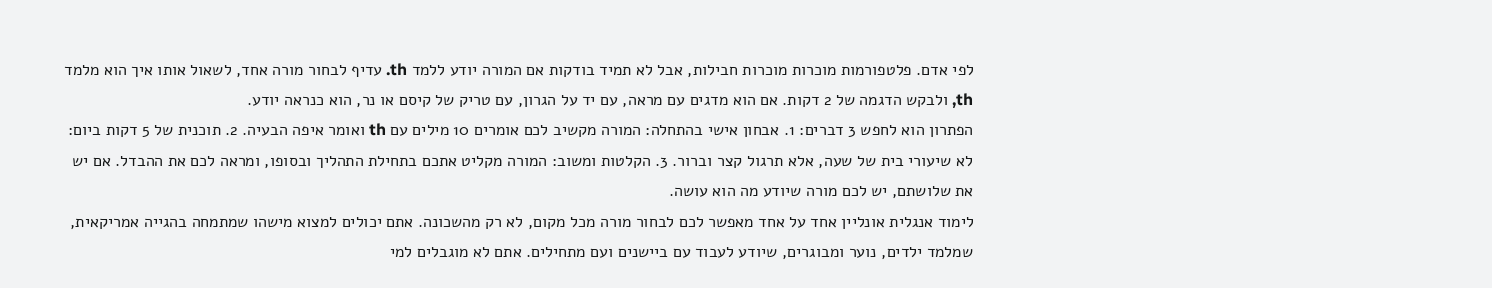לפי אדם. פלטפורמות מוכרות מוכרות חבילות, אבל לא תמיד בודקות אם המורה יודע ללמד th. עדיף לבחור מורה אחד, לשאול אותו איך הוא מלמד th, ולבקש הדגמה של 2 דקות. אם הוא מדגים עם מראה, עם יד על הגרון, עם טריק של קיסם או נר, הוא כנראה יודע.
הפתרון הוא לחפש 3 דברים: 1. אבחון אישי בהתחלה: המורה מקשיב לכם אומרים 10 מילים עם th ואומר איפה הבעיה. 2. תוכנית של 5 דקות ביום: לא שיעורי בית של שעה, אלא תרגול קצר וברור. 3. הקלטות ומשוב: המורה מקליט אתכם בתחילת התהליך ובסופו, ומראה לכם את ההבדל. אם יש את שלושתם, יש לכם מורה שיודע מה הוא עושה.
לימוד אנגלית אונליין אחד על אחד מאפשר לכם לבחור מורה מכל מקום, לא רק מהשכונה. אתם יכולים למצוא מישהו שמתמחה בהגייה אמריקאית, שמלמד ילדים, נוער ומבוגרים, שיודע לעבוד עם ביישנים ועם מתחילים. אתם לא מוגבלים למי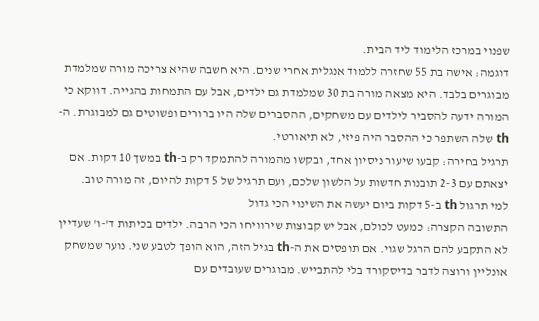שפנוי במרכז הלימוד ליד הבית.
דוגמה: אישה בת 55 שחזרה ללמוד אנגלית אחרי שנים. היא חשבה שהיא צריכה מורה שמלמדת מבוגרים בלבד. היא מצאה מורה בת 30 שמלמדת גם ילדים, אבל עם התמחות בהגייה. דווקא כי המורה ידעה להסביר לילדים עם משחקים, ההסברים שלה היו ברורים ופשוטים גם למבוגרת. ה-th שלה השתפר כי ההסבר היה פיזי, לא תיאורטי.
תרגיל בחירה: קבעו שיעור ניסיון אחד, ובקשו מהמורה להתמקד רק ב-th במשך 10 דקות. אם יצאתם עם 2-3 תובנות חדשות על הלשון שלכם, ועם תרגיל של 5 דקות להיום, זה מורה טוב.
למי תרגול th ב-5 דקות ביום יעשה את השינוי הכי גדול
התשובה הקצרה: כמעט לכולם, אבל יש קבוצות שירוויחו הכי הרבה. ילדים בכיתות ד'-ו' שעדיין לא התקבע להם הרגל שגוי. אם תופסים את ה-th בגיל הזה, הוא הופך לטבע שני. נוער שמשחק אונליין ורוצה לדבר בדיסקורד בלי להתבייש. מבוגרים שעובדים עם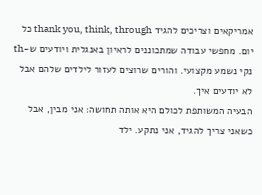אמריקאים וצריכים להגיד thank you, think, through כל יום. מחפשי עבודה שמתכוננים לראיון באנגלית ויודעים ש-th נקי נשמע מקצועי. והורים שרוצים לעזור לילדים שלהם אבל לא יודעים איך.
הבעיה המשותפת לכולם היא אותה תחושה: אני מבין, אבל כשאני צריך להגיד, אני נתקע. ילד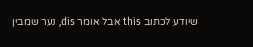שיודע לכתוב this אבל אומר dis, נער שמבין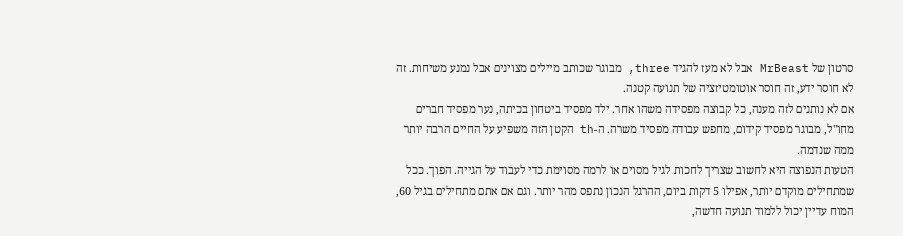סרטון של MrBeast אבל לא מעז להגיד three, מבוגר שכותב מיילים מצוינים אבל נמנע משיחות. זה לא חוסר ידע, זה חוסר אוטומטיזציה של תנועה קטנה.
אם לא נותנים לזה מענה, כל קבוצה מפסידה משהו אחר. ילד מפסיד ביטחון בכיתה, נער מפסיד חברים מחו"ל, מבוגר מפסיד קידום, מחפש עבודה מפסיד משרה. ה-th הקטן הזה משפיע על החיים הרבה יותר ממה שנדמה.
הטעות הנפוצה היא לחשוב שצריך לחכות לגיל מסוים או לרמה מסוימת כדי לעבוד על הגייה. הפוך. ככל שמתחילים מוקדם יותר, אפילו 5 דקות ביום, ההרגל הנכון נתפס מהר יותר. וגם אם אתם מתחילים בגיל 60, המוח עדיין יכול ללמוד תנועה חדשה,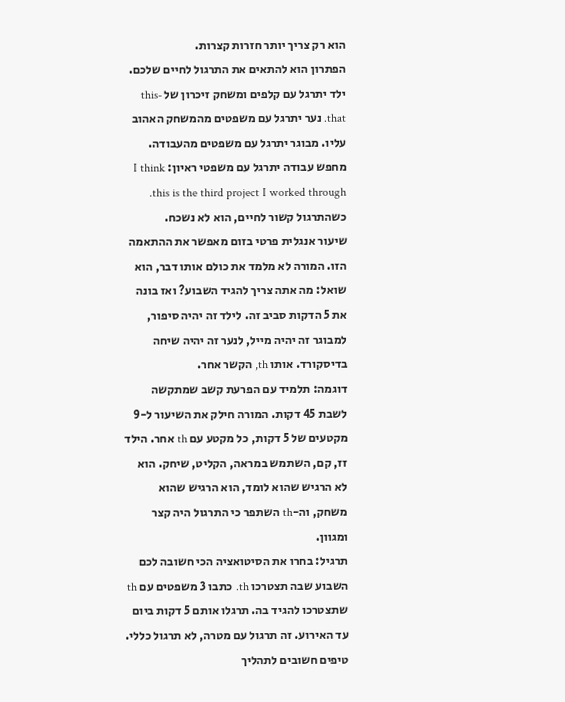הוא רק צריך יותר חזרות קצרות.
הפתרון הוא להתאים את התרגול לחיים שלכם. ילד יתרגל עם קלפים ומשחק זיכרון של this-that. נער יתרגל עם משפטים מהמשחק האהוב עליו. מבוגר יתרגל עם משפטים מהעבודה. מחפש עבודה יתרגל עם משפטי ראיון: I think this is the third project I worked through. כשהתרגול קשור לחיים, הוא לא נשכח.
שיעור אנגלית פרטי בזום מאפשר את ההתאמה הזו. המורה לא מלמד את כולם אותו דבר, הוא שואל: מה אתה צריך להגיד השבוע? ואז בונה את 5 הדקות סביב זה. לילד זה יהיה סיפור, למבוגר זה יהיה מייל, לנער זה יהיה שיחה בדיסקורד. אותו th, הקשר אחר.
דוגמה: תלמיד עם הפרעת קשב שמתקשה לשבת 45 דקות. המורה חילק את השיעור ל-9 מקטעים של 5 דקות, כל מקטע עם th אחר. הילד זז, קם, השתמש במראה, הקליט, שיחק. הוא לא הרגיש שהוא לומד, הוא הרגיש שהוא משחק, וה-th השתפר כי התרגול היה קצר ומגוון.
תרגיל: בחרו את הסיטואציה הכי חשובה לכם השבוע שבה תצטרכו th. כתבו 3 משפטים עם th שתצטרכו להגיד בה. תרגלו אותם 5 דקות ביום עד האירוע. זה תרגול עם מטרה, לא תרגול כללי.
טיפים חשובים לתהליך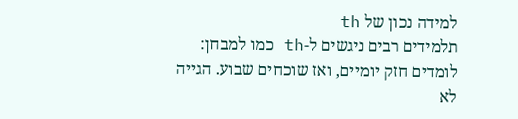למידה נכון של th
תלמידים רבים ניגשים ל-th כמו למבחן: לומדים חזק יומיים, ואז שוכחים שבוע. הגייה לא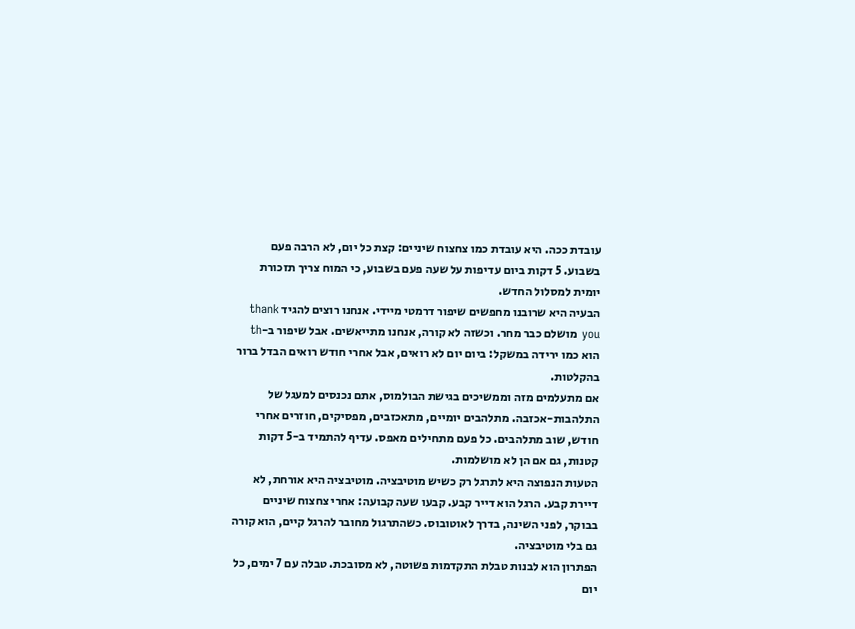עובדת ככה. היא עובדת כמו צחצוח שיניים: קצת כל יום, לא הרבה פעם בשבוע. 5 דקות ביום עדיפות על שעה פעם בשבוע, כי המוח צריך תזכורת יומית למסלול החדש.
הבעיה היא שרובנו מחפשים שיפור דרמטי מיידי. אנחנו רוצים להגיד thank you מושלם כבר מחר. וכשזה לא קורה, אנחנו מתייאשים. אבל שיפור ב-th הוא כמו ירידה במשקל: ביום יום לא רואים, אבל אחרי חודש רואים הבדל ברור בהקלטות.
אם מתעלמים מזה וממשיכים בגישת הבולמוס, אתם נכנסים למעגל של התלהבות-אכזבה. מתלהבים יומיים, מתאכזבים, מפסיקים, חוזרים אחרי חודש, שוב מתלהבים. כל פעם מתחילים מאפס. עדיף להתמיד ב-5 דקות קטנות, גם אם הן לא מושלמות.
הטעות הנפוצה היא לתרגל רק כשיש מוטיבציה. מוטיבציה היא אורחת, לא דיירת קבע. הרגל הוא דייר קבע. קבעו שעה קבועה: אחרי צחצוח שיניים בבוקר, לפני השינה, בדרך לאוטובוס. כשהתרגול מחובר להרגל קיים, הוא קורה גם בלי מוטיבציה.
הפתרון הוא לבנות טבלת התקדמות פשוטה, לא מסובכת. טבלה עם 7 ימים, כל יום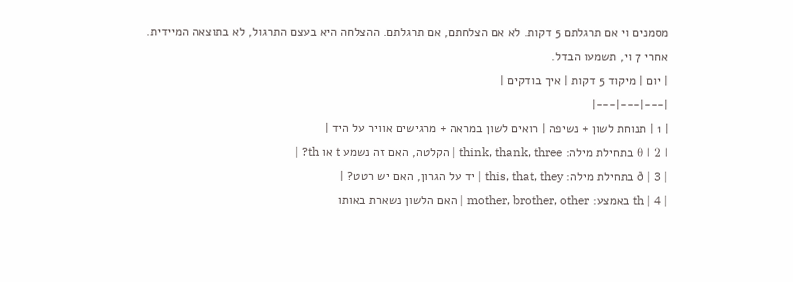מסמנים וי אם תרגלתם 5 דקות. לא אם הצלחתם, אם תרגלתם. ההצלחה היא בעצם התרגול, לא בתוצאה המיידית. אחרי 7 וי, תשמעו הבדל.
| יום | מיקוד 5 דקות | איך בודקים |
|---|---|---|
| 1 | תנוחת לשון + נשיפה | רואים לשון במראה + מרגישים אוויר על היד |
| 2 | θ בתחילת מילה: think, thank, three | הקלטה, האם זה נשמע t או th? |
| 3 | ð בתחילת מילה: this, that, they | יד על הגרון, האם יש רטט? |
| 4 | th באמצע: mother, brother, other | האם הלשון נשארת באותו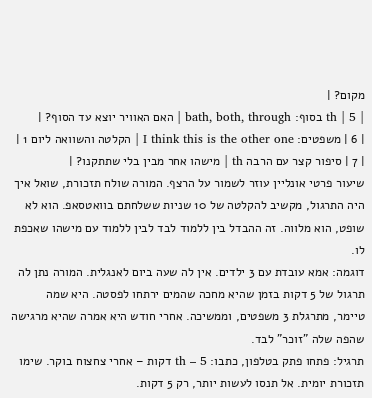מקום? |
| 5 | th בסוף: bath, both, through | האם האוויר יוצא עד הסוף? |
| 6 | משפטים: I think this is the other one | הקלטה והשוואה ליום 1 |
| 7 | סיפור קצר עם הרבה th | מישהו אחר מבין בלי שתתקנו? |
שיעור פרטי אונליין עוזר לשמור על הרצף. המורה שולח תזכורת, שואל איך היה התרגול, מקשיב להקלטה של 10 שניות ששלחתם בוואטסאפ. הוא לא שופט, הוא מלווה. זה ההבדל בין ללמוד לבד לבין ללמוד עם מישהו שאכפת לו.
דוגמה: אמא עובדת עם 3 ילדים. אין לה שעה ביום לאנגלית. המורה נתן לה תרגול של 5 דקות בזמן שהיא מחכה שהמים ירתחו לפסטה. היא שמה טיימר, מתרגלת 3 משפטים, וממשיכה. אחרי חודש היא אמרה שהיא מרגישה שהפה שלה "זוכר" לבד.
תרגיל: פתחו פתק בטלפון, כתבו: th – 5 דקות – אחרי צחצוח בוקר. שימו תזכורת יומית. אל תנסו לעשות יותר, רק 5 דקות.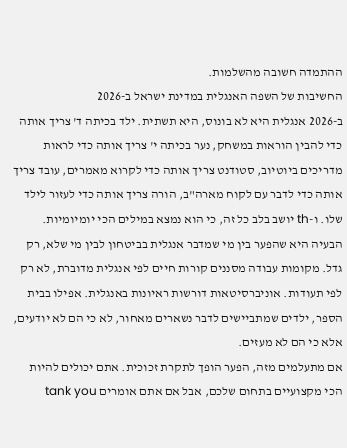ההתמדה חשובה מהשלמות.
החשיבות של השפה האנגלית במדינת ישראל ב-2026
ב-2026 אנגלית היא לא בונוס, היא תשתית. ילד בכיתה ד' צריך אותה כדי להבין הוראות במשחק, נער בכיתה י' צריך אותה כדי לראות מדריכים ביוטיוב, סטודנט צריך אותה כדי לקרוא מאמרים, עובד צריך אותה כדי לדבר עם לקוח מארה"ב, הורה צריך אותה כדי לעזור לילד שלו. ו-th יושב בלב כל זה, כי הוא נמצא במילים הכי יומיומיות.
הבעיה היא שהפער בין מי שמדבר אנגלית בביטחון לבין מי שלא, רק גדל. מקומות עבודה מסננים קורות חיים לפי אנגלית מדוברת, לא רק לפי תעודות. אוניברסיטאות דורשות ראיונות באנגלית. אפילו בבית הספר, ילדים שמתביישים לדבר נשארים מאחור, לא כי הם לא יודעים, אלא כי הם לא מעזים.
אם מתעלמים מזה, הפער הופך לתקרת זכוכית. אתם יכולים להיות הכי מקצועיים בתחום שלכם, אבל אם אתם אומרים tank you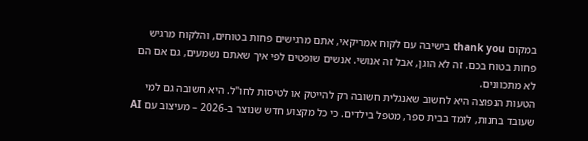במקום thank you בישיבה עם לקוח אמריקאי, אתם מרגישים פחות בטוחים, והלקוח מרגיש פחות בטוח בכם. זה לא הוגן, אבל זה אנושי. אנשים שופטים לפי איך שאתם נשמעים, גם אם הם לא מתכוונים.
הטעות הנפוצה היא לחשוב שאנגלית חשובה רק להייטק או לטיסות לחו"ל. היא חשובה גם למי שעובד בחנות, לומד בבית ספר, מטפל בילדים. כי כל מקצוע חדש שנוצר ב-2026 – מעיצוב עם AI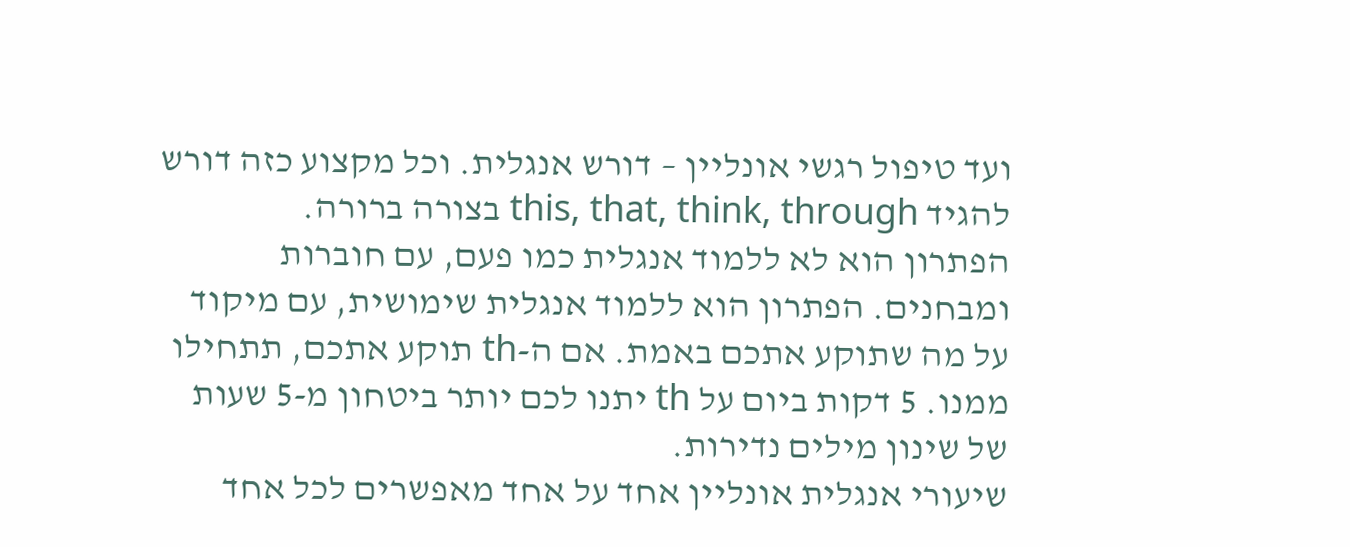ועד טיפול רגשי אונליין – דורש אנגלית. וכל מקצוע כזה דורש להגיד this, that, think, through בצורה ברורה.
הפתרון הוא לא ללמוד אנגלית כמו פעם, עם חוברות ומבחנים. הפתרון הוא ללמוד אנגלית שימושית, עם מיקוד על מה שתוקע אתכם באמת. אם ה-th תוקע אתכם, תתחילו ממנו. 5 דקות ביום על th יתנו לכם יותר ביטחון מ-5 שעות של שינון מילים נדירות.
שיעורי אנגלית אונליין אחד על אחד מאפשרים לכל אחד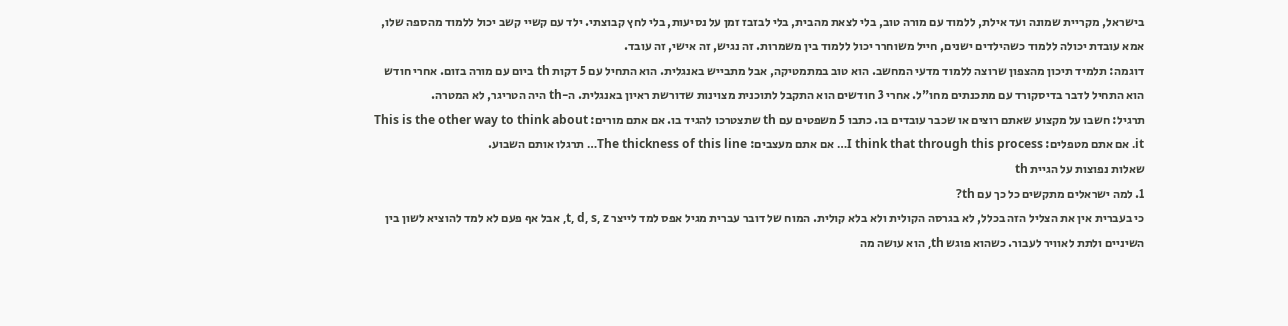בישראל, מקריית שמונה ועד אילת, ללמוד עם מורה טוב, בלי לצאת מהבית, בלי לבזבז זמן על נסיעות, בלי לחץ קבוצתי. ילד עם קשיי קשב יכול ללמוד מהספה שלו, אמא עובדת יכולה ללמוד כשהילדים ישנים, חייל משוחרר יכול ללמוד בין משמרות. זה נגיש, זה אישי, זה עובד.
דוגמה: תלמיד תיכון מהצפון שרוצה ללמוד מדעי המחשב. הוא טוב במתמטיקה, אבל מתבייש באנגלית. הוא התחיל עם 5 דקות th ביום עם מורה בזום. אחרי חודש הוא התחיל לדבר בדיסקורד עם מתכנתים מחו"ל. אחרי 3 חודשים הוא התקבל לתוכנית מצוינות שדורשת ראיון באנגלית. ה-th היה הטריגר, לא המטרה.
תרגיל: חשבו על מקצוע שאתם רוצים או שכבר עובדים בו. כתבו 5 משפטים עם th שתצטרכו להגיד בו. אם אתם מורים: This is the other way to think about it. אם אתם מטפלים: I think that through this process… אם אתם מעצבים: The thickness of this line… תרגלו אותם השבוע.
שאלות נפוצות על הגיית th
1. למה ישראלים מתקשים כל כך עם th?
כי בעברית אין את הצליל הזה בכלל, לא בגרסה הקולית ולא בלא קולית. המוח של דובר עברית מגיל אפס למד לייצר t, d, s, z, אבל אף פעם לא למד להוציא לשון בין השיניים ולתת לאוויר לעבור. כשהוא פוגש th, הוא עושה מה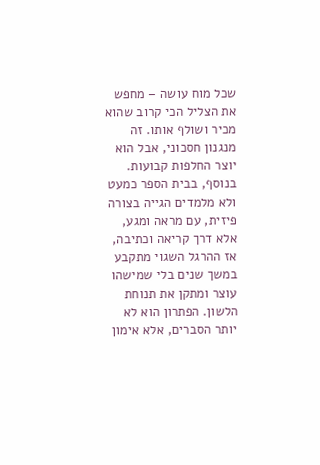שכל מוח עושה – מחפש את הצליל הכי קרוב שהוא מכיר ושולף אותו. זה מנגנון חסכוני, אבל הוא יוצר החלפות קבועות. בנוסף, בבית הספר כמעט ולא מלמדים הגייה בצורה פיזית, עם מראה ומגע, אלא דרך קריאה וכתיבה, אז ההרגל השגוי מתקבע במשך שנים בלי שמישהו עוצר ומתקן את תנוחת הלשון. הפתרון הוא לא יותר הסברים, אלא אימון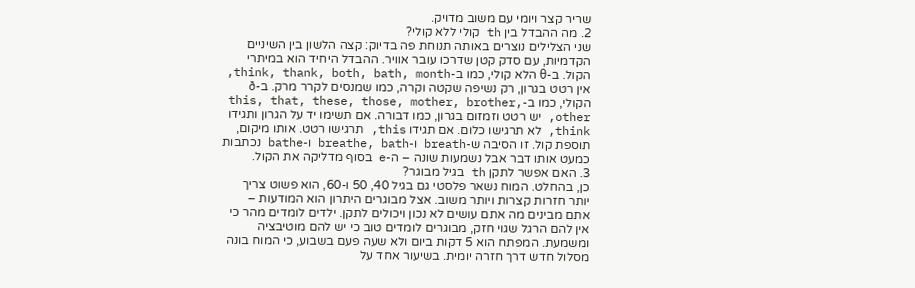שריר קצר ויומי עם משוב מדויק.
2. מה ההבדל בין th קולי ללא קולי?
שני הצלילים נוצרים באותה תנוחת פה בדיוק: קצה הלשון בין השיניים הקדמיות, עם סדק קטן שדרכו עובר אוויר. ההבדל היחיד הוא במיתרי הקול. ב-θ הלא קולי, כמו ב-think, thank, both, bath, month, אין רטט בגרון, רק נשיפה שקטה וקרה, כמו שמנסים לקרר מרק. ב-ð הקולי, כמו ב-this, that, these, those, mother, brother, other, יש רטט וזמזום בגרון, כמו דבורה. אם תשימו יד על הגרון ותגידו think, לא תרגישו כלום. אם תגידו this, תרגישו רטט. אותו מיקום, תוספת קול. זו הסיבה ש-breath ו-breathe, bath ו-bathe נכתבות כמעט אותו דבר אבל נשמעות שונה – ה-e בסוף מדליקה את הקול.
3. האם אפשר לתקן th בגיל מבוגר?
כן, בהחלט. המוח נשאר פלסטי גם בגיל 40, 50 ו-60, הוא פשוט צריך יותר חזרות קצרות ויותר משוב. אצל מבוגרים היתרון הוא המודעות – אתם מבינים מה אתם עושים לא נכון ויכולים לתקן. ילדים לומדים מהר כי אין להם הרגל שגוי חזק, מבוגרים לומדים טוב כי יש להם מוטיבציה ומשמעת. המפתח הוא 5 דקות ביום ולא שעה פעם בשבוע, כי המוח בונה מסלול חדש דרך חזרה יומית. בשיעור אחד על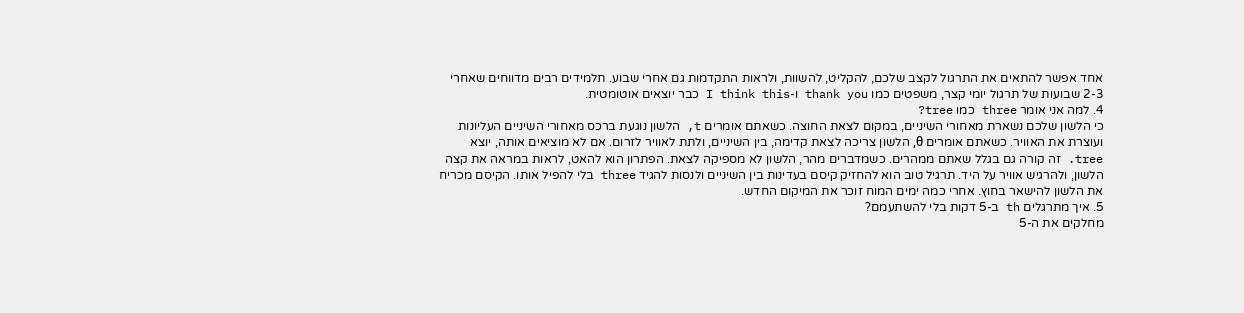אחד אפשר להתאים את התרגול לקצב שלכם, להקליט, להשוות, ולראות התקדמות גם אחרי שבוע. תלמידים רבים מדווחים שאחרי 2-3 שבועות של תרגול יומי קצר, משפטים כמו thank you ו-I think this כבר יוצאים אוטומטית.
4. למה אני אומר three כמו tree?
כי הלשון שלכם נשארת מאחורי השיניים, במקום לצאת החוצה. כשאתם אומרים t, הלשון נוגעת ברכס מאחורי השיניים העליונות ועוצרת את האוויר. כשאתם אומרים θ, הלשון צריכה לצאת קדימה, בין השיניים, ולתת לאוויר לזרום. אם לא מוציאים אותה, יוצא tree. זה קורה גם בגלל שאתם ממהרים. כשמדברים מהר, הלשון לא מספיקה לצאת. הפתרון הוא להאט, לראות במראה את קצה הלשון, ולהרגיש אוויר על היד. תרגיל טוב הוא להחזיק קיסם בעדינות בין השיניים ולנסות להגיד three בלי להפיל אותו. הקיסם מכריח את הלשון להישאר בחוץ. אחרי כמה ימים המוח זוכר את המיקום החדש.
5. איך מתרגלים th ב-5 דקות בלי להשתעמם?
מחלקים את ה-5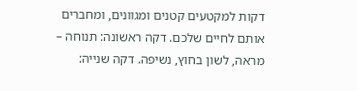דקות למקטעים קטנים ומגוונים, ומחברים אותם לחיים שלכם. דקה ראשונה: תנוחה – מראה, לשון בחוץ, נשיפה. דקה שנייה: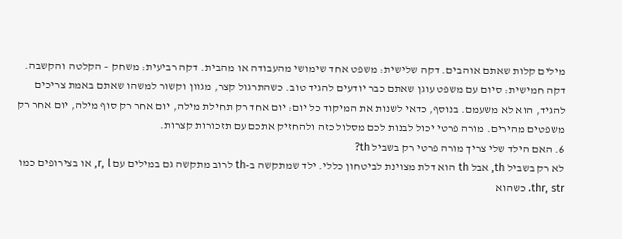מילים קלות שאתם אוהבים. דקה שלישית: משפט אחד שימושי מהעבודה או מהבית. דקה רביעית: משחק – הקלטה והקשבה. דקה חמישית: סיום עם משפט עוגן שאתם כבר יודעים להגיד טוב. כשהתרגול קצר, מגוון וקשור למשהו שאתם באמת צריכים להגיד, הוא לא משעמם. בנוסף, כדאי לשנות את המיקוד כל יום: יום אחד רק תחילת מילה, יום אחר רק סוף מילה, יום אחר רק משפטים מהירים. מורה פרטי יכול לבנות לכם מסלול כזה ולהחזיק אתכם עם תזכורות קצרות.
6. האם הילד שלי צריך מורה פרטי רק בשביל th?
לא רק בשביל th, אבל th הוא דלת מצוינת לביטחון כללי. ילד שמתקשה ב-th לרוב מתקשה גם במילים עם r, l, או בצירופים כמו thr, str. כשהוא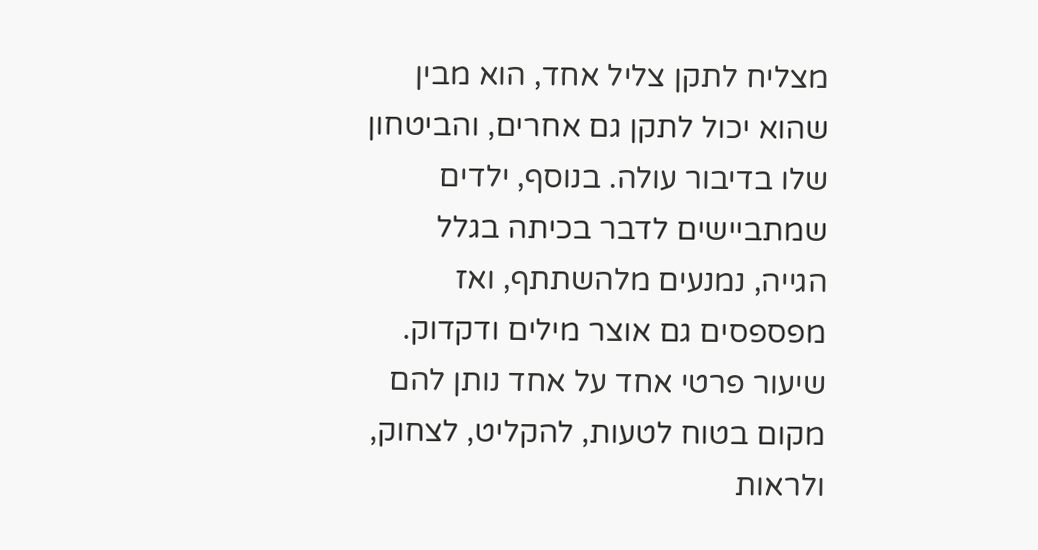מצליח לתקן צליל אחד, הוא מבין שהוא יכול לתקן גם אחרים, והביטחון שלו בדיבור עולה. בנוסף, ילדים שמתביישים לדבר בכיתה בגלל הגייה, נמנעים מלהשתתף, ואז מפספסים גם אוצר מילים ודקדוק. שיעור פרטי אחד על אחד נותן להם מקום בטוח לטעות, להקליט, לצחוק, ולראות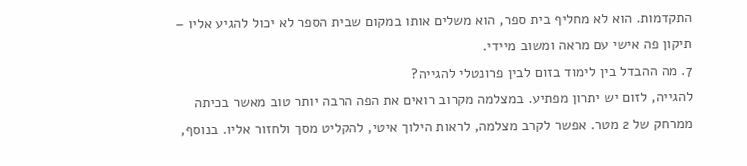התקדמות. הוא לא מחליף בית ספר, הוא משלים אותו במקום שבית הספר לא יכול להגיע אליו – תיקון פה אישי עם מראה ומשוב מיידי.
7. מה ההבדל בין לימוד בזום לבין פרונטלי להגייה?
להגייה, לזום יש יתרון מפתיע. במצלמה מקרוב רואים את הפה הרבה יותר טוב מאשר בכיתה ממרחק של 2 מטר. אפשר לקרב מצלמה, לראות הילוך איטי, להקליט מסך ולחזור אליו. בנוסף,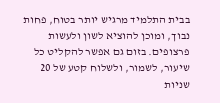בבית התלמיד מרגיש יותר בטוח, פחות נבוך, ומוכן להוציא לשון ולעשות פרצופים. בזום גם אפשר להקליט כל שיעור, לשמור, ולשלוח קטע של 20 שניות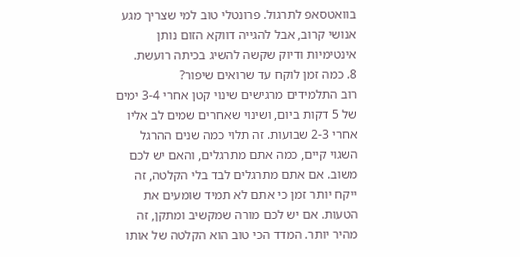בוואטסאפ לתרגול. פרונטלי טוב למי שצריך מגע אנושי קרוב, אבל להגייה דווקא הזום נותן אינטימיות ודיוק שקשה להשיג בכיתה רועשת.
8. כמה זמן לוקח עד שרואים שיפור?
רוב התלמידים מרגישים שינוי קטן אחרי 3-4 ימים של 5 דקות ביום, ושינוי שאחרים שמים לב אליו אחרי 2-3 שבועות. זה תלוי כמה שנים ההרגל השגוי קיים, כמה אתם מתרגלים, והאם יש לכם משוב. אם אתם מתרגלים לבד בלי הקלטה, זה ייקח יותר זמן כי אתם לא תמיד שומעים את הטעות. אם יש לכם מורה שמקשיב ומתקן, זה מהיר יותר. המדד הכי טוב הוא הקלטה של אותו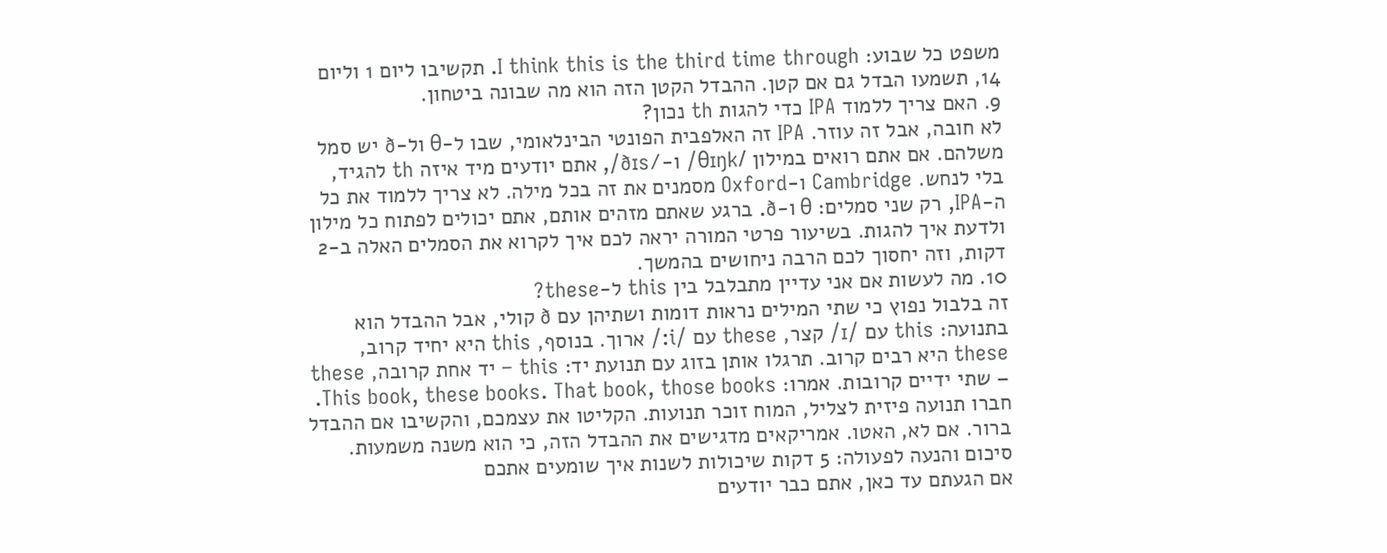משפט כל שבוע: I think this is the third time through. תקשיבו ליום 1 וליום 14, תשמעו הבדל גם אם קטן. ההבדל הקטן הזה הוא מה שבונה ביטחון.
9. האם צריך ללמוד IPA כדי להגות th נכון?
לא חובה, אבל זה עוזר. IPA זה האלפבית הפונטי הבינלאומי, שבו ל-θ ול-ð יש סמל משלהם. אם אתם רואים במילון /θɪŋk/ ו-/ðɪs/, אתם יודעים מיד איזה th להגיד, בלי לנחש. Cambridge ו-Oxford מסמנים את זה בכל מילה. לא צריך ללמוד את כל ה-IPA, רק שני סמלים: θ ו-ð. ברגע שאתם מזהים אותם, אתם יכולים לפתוח כל מילון ולדעת איך להגות. בשיעור פרטי המורה יראה לכם איך לקרוא את הסמלים האלה ב-2 דקות, וזה יחסוך לכם הרבה ניחושים בהמשך.
10. מה לעשות אם אני עדיין מתבלבל בין this ל-these?
זה בלבול נפוץ כי שתי המילים נראות דומות ושתיהן עם ð קולי, אבל ההבדל הוא בתנועה: this עם /ɪ/ קצר, these עם /i:/ ארוך. בנוסף, this היא יחיד קרוב, these היא רבים קרוב. תרגלו אותן בזוג עם תנועת יד: this – יד אחת קרובה, these – שתי ידיים קרובות. אמרו: This book, these books. That book, those books. חברו תנועה פיזית לצליל, המוח זוכר תנועות. הקליטו את עצמכם, והקשיבו אם ההבדל ברור. אם לא, האטו. אמריקאים מדגישים את ההבדל הזה, כי הוא משנה משמעות.
סיכום והנעה לפעולה: 5 דקות שיכולות לשנות איך שומעים אתכם
אם הגעתם עד כאן, אתם כבר יודעים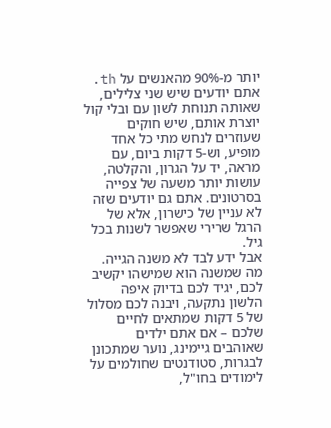יותר מ-90% מהאנשים על th. אתם יודעים שיש שני צלילים, שאותה תנוחת לשון עם ובלי קול יוצרת אותם, שיש חוקים שעוזרים לנחש מתי כל אחד מופיע, וש-5 דקות ביום, עם מראה, יד על הגרון, והקלטה, עושות יותר משעה של צפייה בסרטונים. אתם גם יודעים שזה לא עניין של כישרון, אלא של הרגל שרירי שאפשר לשנות בכל גיל.
אבל ידע לבד לא משנה הגייה. מה שמשנה הוא שמישהו יקשיב לכם, יגיד לכם בדיוק איפה הלשון נתקעה, ויבנה לכם מסלול של 5 דקות שמתאים לחיים שלכם – אם אתם ילדים שאוהבים גיימינג, נוער שמתכונן לבגרות, סטודנטים שחולמים על לימודים בחו"ל,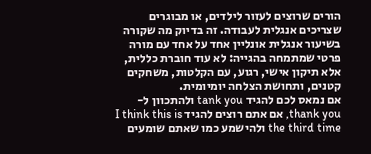הורים שרוצים לעזור לילדים, או מבוגרים שצריכים אנגלית לעבודה. זה בדיוק מה שקורה בשיעור אנגלית אונליין אחד על אחד עם מורה פרטי שמתמחה בהגייה: לא עוד חוברת כללית, אלא תיקון אישי, רגוע, עם הקלטות, משחקים קטנים, ותחושת הצלחה יומיומית.
אם נמאס לכם להגיד tank you ולהתכוון ל-thank you, אם אתם רוצים להגיד I think this is the third time ולהישמע כמו שאתם שומעים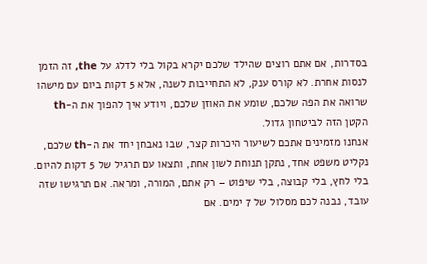בסדרות, אם אתם רוצים שהילד שלכם יקרא בקול בלי לדלג על the, זה הזמן לנסות אחרת. לא קורס ענק, לא התחייבות לשנה, אלא 5 דקות ביום עם מישהו שרואה את הפה שלכם, שומע את האוזן שלכם, ויודע איך להפוך את ה-th הקטן הזה לביטחון גדול.
אנחנו מזמינים אתכם לשיעור היכרות קצר, שבו נאבחן יחד את ה-th שלכם, נקליט משפט אחד, נתקן תנוחת לשון אחת, ותצאו עם תרגיל של 5 דקות להיום. בלי לחץ, בלי קבוצה, בלי שיפוט – רק אתם, המורה, ומראה. אם תרגישו שזה עובד, נבנה לכם מסלול של 7 ימים. אם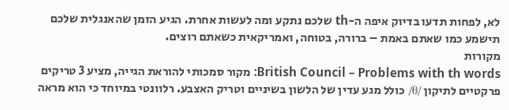לא, לפחות תדעו בדיוק איפה ה-th שלכם נתקע ומה לעשות אחרת. הגיע הזמן שהאנגלית שלכם תישמע כמו שאתם באמת – ברורה, בטוחה, ואמריקאית כשאתם רוצים.
מקורות
British Council – Problems with th words: מקור סמכותי להוראת הגייה, מציע 3 טריקים פרקטיים לתיקון /θ/ כולל מגע עדין של הלשון בשיניים וטריק האצבע. רלוונטי במיוחד כי הוא מראה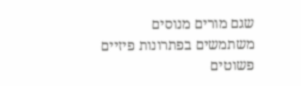שגם מורים מנוסים משתמשים בפתרונות פיזיים פשוטים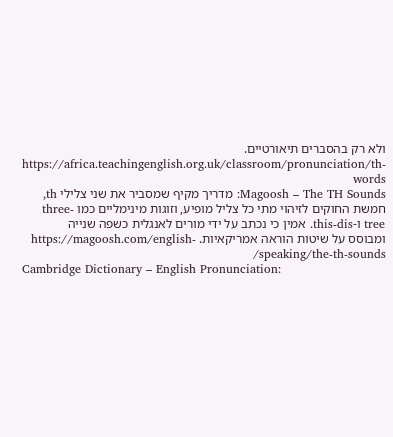ולא רק בהסברים תיאורטיים. https://africa.teachingenglish.org.uk/classroom/pronunciation/th-words
Magoosh – The TH Sounds: מדריך מקיף שמסביר את שני צלילי th, חמשת החוקים לזיהוי מתי כל צליל מופיע, וזוגות מינימליים כמו three-tree ו-this-dis. אמין כי נכתב על ידי מורים לאנגלית כשפה שנייה ומבוסס על שיטות הוראה אמריקאיות. https://magoosh.com/english-speaking/the-th-sounds/
Cambridge Dictionary – English Pronunciation: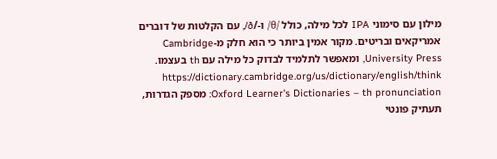מילון עם סימוני IPA לכל מילה, כולל /θ/ ו-/ð/, עם הקלטות של דוברים אמריקאים ובריטים. מקור אמין ביותר כי הוא חלק מ-Cambridge University Press, ומאפשר לתלמיד לבדוק כל מילה עם th בעצמו. https://dictionary.cambridge.org/us/dictionary/english/think
Oxford Learner's Dictionaries – th pronunciation: מספק הגדרות, תעתיק פונטי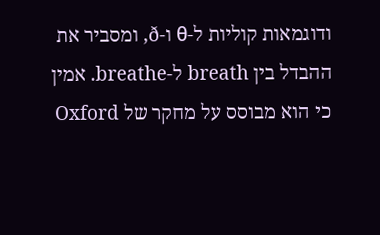ודוגמאות קוליות ל-θ ו-ð, ומסביר את ההבדל בין breath ל-breathe. אמין כי הוא מבוסס על מחקר של Oxford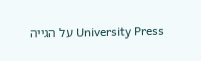University Press על הגייה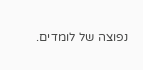נפוצה של לומדים.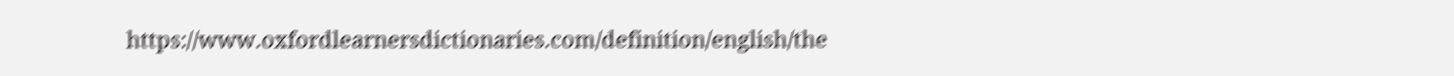https://www.oxfordlearnersdictionaries.com/definition/english/the